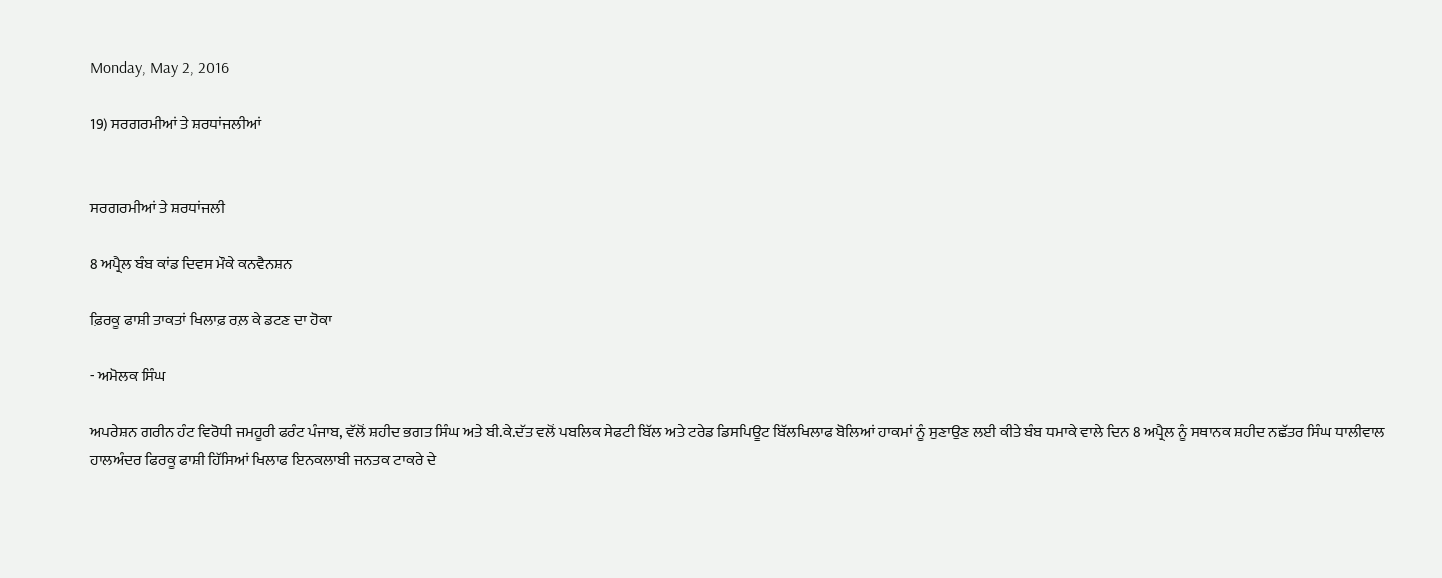Monday, May 2, 2016

19) ਸਰਗਰਮੀਆਂ ਤੇ ਸ਼ਰਧਾਂਜਲੀਆਂ


ਸਰਗਰਮੀਆਂ ਤੇ ਸ਼ਰਧਾਂਜਲੀ

8 ਅਪ੍ਰੈਲ ਬੰਬ ਕਾਂਡ ਦਿਵਸ ਮੌਕੇ ਕਨਵੈਨਸ਼ਨ

ਫ਼ਿਰਕੂ ਫਾਸ਼ੀ ਤਾਕਤਾਂ ਖਿਲਾਫ਼ ਰਲ਼ ਕੇ ਡਟਣ ਦਾ ਹੋਕਾ

- ਅਮੋਲਕ ਸਿੰਘ

ਅਪਰੇਸ਼ਨ ਗਰੀਨ ਹੰਟ ਵਿਰੋਧੀ ਜਮਹੂਰੀ ਫਰੰਟ ਪੰਜਾਬ, ਵੱਲੋਂ ਸ਼ਹੀਦ ਭਗਤ ਸਿੰਘ ਅਤੇ ਬੀ.ਕੇ.ਦੱਤ ਵਲੋਂ ਪਬਲਿਕ ਸੇਫਟੀ ਬਿੱਲ ਅਤੇ ਟਰੇਡ ਡਿਸਪਿਊਟ ਬਿੱਲਖਿਲਾਫ ਬੋਲਿਆਂ ਹਾਕਮਾਂ ਨੂੰ ਸੁਣਾਉਣ ਲਈ ਕੀਤੇ ਬੰਬ ਧਮਾਕੇ ਵਾਲੇ ਦਿਨ 8 ਅਪ੍ਰੈਲ ਨੂੰ ਸਥਾਨਕ ਸ਼ਹੀਦ ਨਛੱਤਰ ਸਿੰਘ ਧਾਲੀਵਾਲ ਹਾਲਅੰਦਰ ਫਿਰਕੂ ਫਾਸ਼ੀ ਹਿੱਸਿਆਂ ਖਿਲਾਫ ਇਨਕਲਾਬੀ ਜਨਤਕ ਟਾਕਰੇ ਦੇ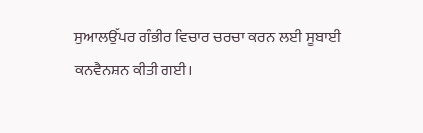ਸੁਆਲਉੱਪਰ ਗੰਭੀਰ ਵਿਚਾਰ ਚਰਚਾ ਕਰਨ ਲਈ ਸੂਬਾਈ ਕਨਵੈਨਸ਼ਨ ਕੀਤੀ ਗਈ।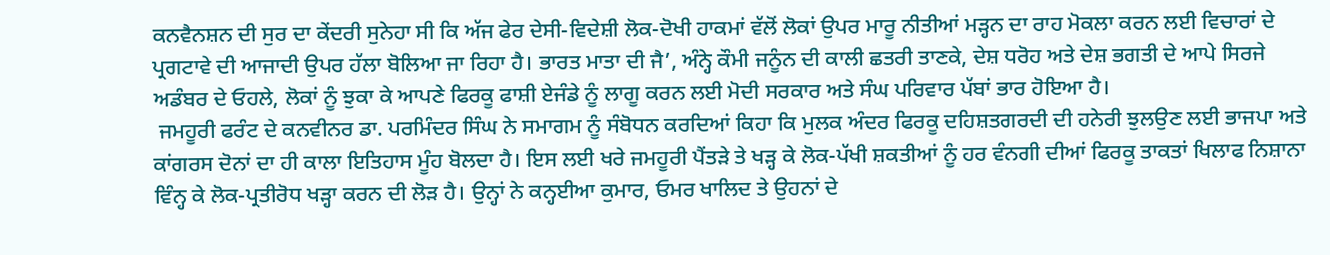ਕਨਵੈਨਸ਼ਨ ਦੀ ਸੁਰ ਦਾ ਕੇਂਦਰੀ ਸੁਨੇਹਾ ਸੀ ਕਿ ਅੱਜ ਫੇਰ ਦੇਸੀ-ਵਿਦੇਸ਼ੀ ਲੋਕ-ਦੋਖੀ ਹਾਕਮਾਂ ਵੱਲੋਂ ਲੋਕਾਂ ਉਪਰ ਮਾਰੂ ਨੀਤੀਆਂ ਮੜ੍ਹਨ ਦਾ ਰਾਹ ਮੋਕਲਾ ਕਰਨ ਲਈ ਵਿਚਾਰਾਂ ਦੇ ਪ੍ਰਗਟਾਵੇ ਦੀ ਆਜਾਦੀ ਉਪਰ ਹੱਲਾ ਬੋਲਿਆ ਜਾ ਰਿਹਾ ਹੈ। ਭਾਰਤ ਮਾਤਾ ਦੀ ਜੈ’, ਅੰਨ੍ਹੇ ਕੌਮੀ ਜਨੂੰਨ ਦੀ ਕਾਲੀ ਛਤਰੀ ਤਾਣਕੇ, ਦੇਸ਼ ਧਰੋਹ ਅਤੇ ਦੇਸ਼ ਭਗਤੀ ਦੇ ਆਪੇ ਸਿਰਜੇ ਅਡੰਬਰ ਦੇ ਓਹਲੇ, ਲੋਕਾਂ ਨੂੰ ਝੁਕਾ ਕੇ ਆਪਣੇ ਫਿਰਕੂ ਫਾਸ਼ੀ ਏਜੰਡੇ ਨੂੰ ਲਾਗੂ ਕਰਨ ਲਈ ਮੋਦੀ ਸਰਕਾਰ ਅਤੇ ਸੰਘ ਪਰਿਵਾਰ ਪੱਬਾਂ ਭਾਰ ਹੋਇਆ ਹੈ।
 ਜਮਹੂਰੀ ਫਰੰਟ ਦੇ ਕਨਵੀਨਰ ਡਾ. ਪਰਮਿੰਦਰ ਸਿੰਘ ਨੇ ਸਮਾਗਮ ਨੂੰ ਸੰਬੋਧਨ ਕਰਦਿਆਂ ਕਿਹਾ ਕਿ ਮੁਲਕ ਅੰਦਰ ਫਿਰਕੂ ਦਹਿਸ਼ਤਗਰਦੀ ਦੀ ਹਨੇਰੀ ਝੁਲਉਣ ਲਈ ਭਾਜਪਾ ਅਤੇ ਕਾਂਗਰਸ ਦੋਨਾਂ ਦਾ ਹੀ ਕਾਲਾ ਇਤਿਹਾਸ ਮੂੰਹ ਬੋਲਦਾ ਹੈ। ਇਸ ਲਈ ਖਰੇ ਜਮਹੂਰੀ ਪੈਂਤੜੇ ਤੇ ਖੜ੍ਹ ਕੇ ਲੋਕ-ਪੱਖੀ ਸ਼ਕਤੀਆਂ ਨੂੰ ਹਰ ਵੰਨਗੀ ਦੀਆਂ ਫਿਰਕੂ ਤਾਕਤਾਂ ਖਿਲਾਫ ਨਿਸ਼ਾਨਾ ਵਿੰਨ੍ਹ ਕੇ ਲੋਕ-ਪ੍ਰਤੀਰੋਧ ਖੜ੍ਹਾ ਕਰਨ ਦੀ ਲੋੜ ਹੈ। ਉਨ੍ਹਾਂ ਨੇ ਕਨ੍ਹਈਆ ਕੁਮਾਰ, ਓਮਰ ਖਾਲਿਦ ਤੇ ਉਹਨਾਂ ਦੇ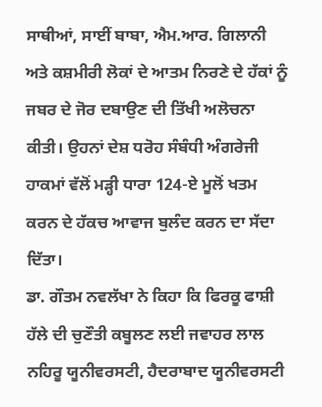ਸਾਥੀਆਂ, ਸਾਈਂ ਬਾਬਾ, ਐਮ.ਆਰ. ਗਿਲਾਨੀ ਅਤੇ ਕਸ਼ਮੀਰੀ ਲੋਕਾਂ ਦੇ ਆਤਮ ਨਿਰਣੇ ਦੇ ਹੱਕਾਂ ਨੂੰ ਜਬਰ ਦੇ ਜੋਰ ਦਬਾਉਣ ਦੀ ਤਿੱਖੀ ਅਲੋਚਨਾ ਕੀਤੀ। ਉਹਨਾਂ ਦੇਸ਼ ਧਰੋਹ ਸੰਬੰਧੀ ਅੰਗਰੇਜੀ ਹਾਕਮਾਂ ਵੱਲੋਂ ਮੜ੍ਹੀ ਧਾਰਾ 124-ਏ ਮੂਲੋਂ ਖਤਮ ਕਰਨ ਦੇ ਹੱਕਚ ਆਵਾਜ ਬੁਲੰਦ ਕਰਨ ਦਾ ਸੱਦਾ ਦਿੱਤਾ।
ਡਾ. ਗੌਤਮ ਨਵਲੱਖਾ ਨੇ ਕਿਹਾ ਕਿ ਫਿਰਕੂ ਫਾਸ਼ੀ ਹੱਲੇ ਦੀ ਚੁਣੌਤੀ ਕਬੂਲਣ ਲਈ ਜਵਾਹਰ ਲਾਲ ਨਹਿਰੂ ਯੂਨੀਵਰਸਟੀ, ਹੈਦਰਾਬਾਦ ਯੂਨੀਵਰਸਟੀ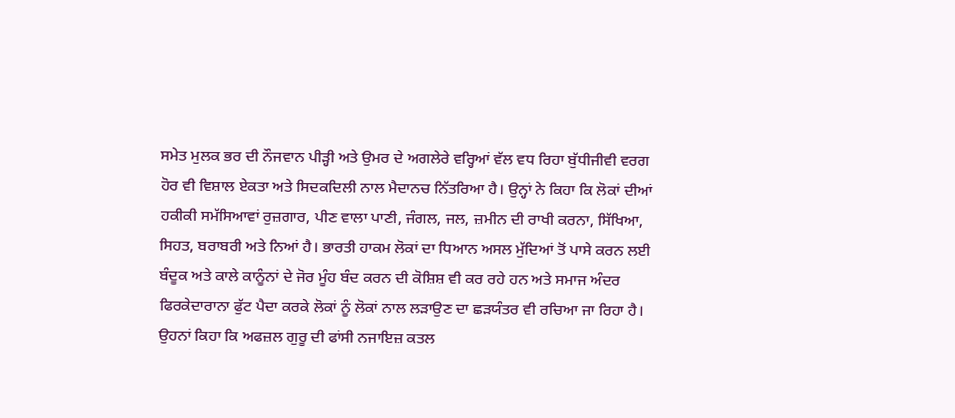ਸਮੇਤ ਮੁਲਕ ਭਰ ਦੀ ਨੌਜਵਾਨ ਪੀੜ੍ਹੀ ਅਤੇ ਉਮਰ ਦੇ ਅਗਲੇਰੇ ਵਰ੍ਹਿਆਂ ਵੱਲ ਵਧ ਰਿਹਾ ਬੁੱਧੀਜੀਵੀ ਵਰਗ ਹੋਰ ਵੀ ਵਿਸ਼ਾਲ ਏਕਤਾ ਅਤੇ ਸਿਦਕਦਿਲੀ ਨਾਲ ਮੈਦਾਨਚ ਨਿੱਤਰਿਆ ਹੈ। ਉਨ੍ਹਾਂ ਨੇ ਕਿਹਾ ਕਿ ਲੋਕਾਂ ਦੀਆਂ ਹਕੀਕੀ ਸਮੱਸਿਆਵਾਂ ਰੁਜ਼ਗਾਰ, ਪੀਣ ਵਾਲਾ ਪਾਣੀ, ਜੰਗਲ, ਜਲ, ਜ਼ਮੀਨ ਦੀ ਰਾਖੀ ਕਰਨਾ, ਸਿੱਖਿਆ, ਸਿਹਤ, ਬਰਾਬਰੀ ਅਤੇ ਨਿਆਂ ਹੈ। ਭਾਰਤੀ ਹਾਕਮ ਲੋਕਾਂ ਦਾ ਧਿਆਨ ਅਸਲ ਮੁੱਦਿਆਂ ਤੋਂ ਪਾਸੇ ਕਰਨ ਲਈ ਬੰਦੂਕ ਅਤੇ ਕਾਲੇ ਕਾਨੂੰਨਾਂ ਦੇ ਜੋਰ ਮੂੰਹ ਬੰਦ ਕਰਨ ਦੀ ਕੋਸ਼ਿਸ਼ ਵੀ ਕਰ ਰਹੇ ਹਨ ਅਤੇ ਸਮਾਜ ਅੰਦਰ ਫਿਰਕੇਦਾਰਾਨਾ ਫੁੱਟ ਪੈਦਾ ਕਰਕੇ ਲੋਕਾਂ ਨੂੰ ਲੋਕਾਂ ਨਾਲ ਲੜਾਉਣ ਦਾ ਛੜਯੰਤਰ ਵੀ ਰਚਿਆ ਜਾ ਰਿਹਾ ਹੈ।
ਉਹਨਾਂ ਕਿਹਾ ਕਿ ਅਫਜ਼ਲ ਗੁਰੂ ਦੀ ਫਾਂਸੀ ਨਜਾਇਜ਼ ਕਤਲ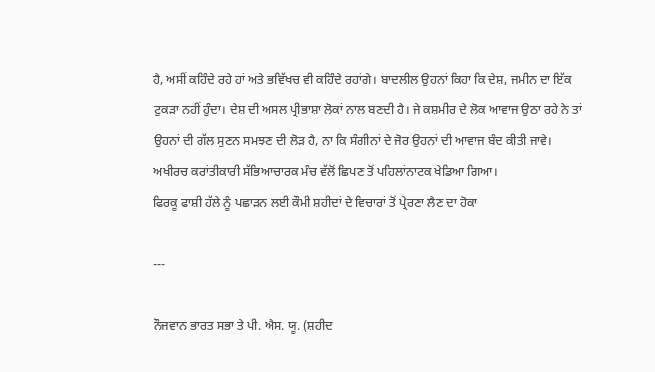ਹੈ, ਅਸੀਂ ਕਹਿੰਦੇ ਰਹੇ ਹਾਂ ਅਤੇ ਭਵਿੱਖਚ ਵੀ ਕਹਿੰਦੇ ਰਹਾਂਗੇ। ਬਾਦਲੀਲ ਉਹਨਾਂ ਕਿਹਾ ਕਿ ਦੇਸ਼, ਜਮੀਨ ਦਾ ਇੱਕ ਟੁਕੜਾ ਨਹੀਂ ਹੁੰਦਾ। ਦੇਸ਼ ਦੀ ਅਸਲ ਪ੍ਰੀਭਾਸ਼ਾ ਲੋਕਾਂ ਨਾਲ ਬਣਦੀ ਹੈ। ਜੇ ਕਸ਼ਮੀਰ ਦੇ ਲੋਕ ਆਵਾਜ ਉਠਾ ਰਹੇ ਨੇ ਤਾਂ ਉਹਨਾਂ ਦੀ ਗੱਲ ਸੁਣਨ ਸਮਝਣ ਦੀ ਲੋੜ ਹੈ, ਨਾ ਕਿ ਸੰਗੀਨਾਂ ਦੇ ਜੋਰ ਉਹਨਾਂ ਦੀ ਆਵਾਜ ਬੰਦ ਕੀਤੀ ਜਾਵੇ।
ਅਖੀਰਚ ਕਰਾਂਤੀਕਾਰੀ ਸੱਭਿਆਚਾਰਕ ਮੰਚ ਵੱਲੋਂ ਛਿਪਣ ਤੋਂ ਪਹਿਲਾਂਨਾਟਕ ਖੇਡਿਆ ਗਿਆ।
ਫਿਰਕੂ ਫਾਸ਼ੀ ਹੱਲੇ ਨੂੰ ਪਛਾੜਨ ਲਈ ਕੌਮੀ ਸ਼ਹੀਦਾਂ ਦੇ ਵਿਚਾਰਾਂ ਤੋਂ ਪ੍ਰੇਰਣਾ ਲੈਣ ਦਾ ਹੋਕਾ

---

ਨੌਜਵਾਨ ਭਾਰਤ ਸਭਾ ਤੇ ਪੀ. ਐਸ. ਯੂ. (ਸ਼ਹੀਦ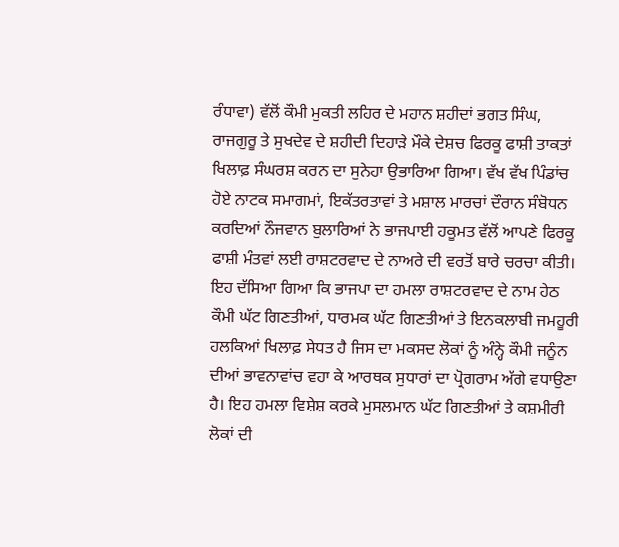ਰੰਧਾਵਾ) ਵੱਲੋਂ ਕੌਮੀ ਮੁਕਤੀ ਲਹਿਰ ਦੇ ਮਹਾਨ ਸ਼ਹੀਦਾਂ ਭਗਤ ਸਿੰਘ, ਰਾਜਗੁਰੂ ਤੇ ਸੁਖਦੇਵ ਦੇ ਸ਼ਹੀਦੀ ਦਿਹਾੜੇ ਮੌਕੇ ਦੇਸ਼ਚ ਫਿਰਕੂ ਫਾਸ਼ੀ ਤਾਕਤਾਂ ਖਿਲਾਫ਼ ਸੰਘਰਸ਼ ਕਰਨ ਦਾ ਸੁਨੇਹਾ ਉਭਾਰਿਆ ਗਿਆ। ਵੱਖ ਵੱਖ ਪਿੰਡਾਂਚ ਹੋਏ ਨਾਟਕ ਸਮਾਗਮਾਂ, ਇਕੱਤਰਤਾਵਾਂ ਤੇ ਮਸ਼ਾਲ ਮਾਰਚਾਂ ਦੌਰਾਨ ਸੰਬੋਧਨ ਕਰਦਿਆਂ ਨੌਜਵਾਨ ਬੁਲਾਰਿਆਂ ਨੇ ਭਾਜਪਾਈ ਹਕੂਮਤ ਵੱਲੋਂ ਆਪਣੇ ਫਿਰਕੂ ਫਾਸ਼ੀ ਮੰਤਵਾਂ ਲਈ ਰਾਸ਼ਟਰਵਾਦ ਦੇ ਨਾਅਰੇ ਦੀ ਵਰਤੋਂ ਬਾਰੇ ਚਰਚਾ ਕੀਤੀ। ਇਹ ਦੱਸਿਆ ਗਿਆ ਕਿ ਭਾਜਪਾ ਦਾ ਹਮਲਾ ਰਾਸ਼ਟਰਵਾਦ ਦੇ ਨਾਮ ਹੇਠ ਕੌਮੀ ਘੱਟ ਗਿਣਤੀਆਂ, ਧਾਰਮਕ ਘੱਟ ਗਿਣਤੀਆਂ ਤੇ ਇਨਕਲਾਬੀ ਜਮਹੂਰੀ ਹਲਕਿਆਂ ਖਿਲਾਫ਼ ਸੇਧਤ ਹੈ ਜਿਸ ਦਾ ਮਕਸਦ ਲੋਕਾਂ ਨੂੰ ਅੰਨ੍ਹੇ ਕੌਮੀ ਜਨੂੰਨ ਦੀਆਂ ਭਾਵਨਾਵਾਂਚ ਵਹਾ ਕੇ ਆਰਥਕ ਸੁਧਾਰਾਂ ਦਾ ਪ੍ਰੋਗਰਾਮ ਅੱਗੇ ਵਧਾਉਣਾ ਹੈ। ਇਹ ਹਮਲਾ ਵਿਸ਼ੇਸ਼ ਕਰਕੇ ਮੁਸਲਮਾਨ ਘੱਟ ਗਿਣਤੀਆਂ ਤੇ ਕਸ਼ਮੀਰੀ ਲੋਕਾਂ ਦੀ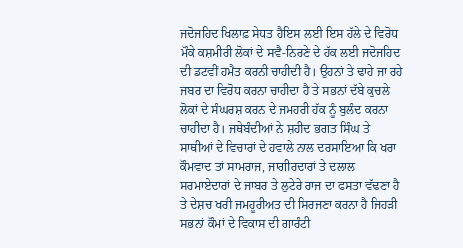ਜਦੋਜਹਿਦ ਖਿਲਾਫ਼ ਸੇਧਤ ਹੈਇਸ ਲਈ ਇਸ ਹੱਲੇ ਦੇ ਵਿਰੋਧ ਮੌਕੇ ਕਸ਼ਮੀਰੀ ਲੋਕਾਂ ਦੇ ਸਵੈ-ਨਿਰਣੇ ਦੇ ਹੱਕ ਲਈ ਜਦੋਜਹਿਦ ਦੀ ਡਟਵੀਂ ਹਮੈਤ ਕਰਨੀ ਚਾਹੀਦੀ ਹੈ। ਉਹਨਾਂ ਤੇ ਢਾਹੇ ਜਾ ਰਹੇ ਜਬਰ ਦਾ ਵਿਰੋਧ ਕਰਨਾ ਚਾਹੀਦਾ ਹੈ ਤੇ ਸਭਨਾਂ ਦੱਬੇ ਕੁਚਲੇ ਲੋਕਾਂ ਦੇ ਸੰਘਰਸ਼ ਕਰਨ ਦੇ ਜਮਹਰੀ ਹੱਕ ਨੂੰ ਬੁਲੰਦ ਕਰਨਾ ਚਾਹੀਦਾ ਹੈ। ਜਥੇਬੰਦੀਆਂ ਨੇ ਸ਼ਹੀਦ ਭਗਤ ਸਿੰਘ ਤੇ ਸਾਥੀਆਂ ਦੇ ਵਿਚਾਰਾਂ ਦੇ ਹਵਾਲੇ ਨਾਲ ਦਰਸਾਇਆ ਕਿ ਖਰਾ ਕੌਮਵਾਦ ਤਾਂ ਸਾਮਰਾਜ, ਜਾਗੀਰਦਾਰਾਂ ਤੇ ਦਲਾਲ ਸਰਮਾਏਦਾਰਾਂ ਦੇ ਜਾਬਰ ਤੇ ਲੁਟੇਰੇ ਰਾਜ ਦਾ ਫਸਤਾ ਵੱਢਣਾ ਹੈ ਤੇ ਦੇਸ਼ਚ ਖਰੀ ਜਮਹੂਰੀਅਤ ਦੀ ਸਿਰਜਣਾ ਕਰਨਾ ਹੈ ਜਿਹੜੀ ਸਭਨਾਂ ਕੌਮਾਂ ਦੇ ਵਿਕਾਸ ਦੀ ਗਾਰੰਟੀ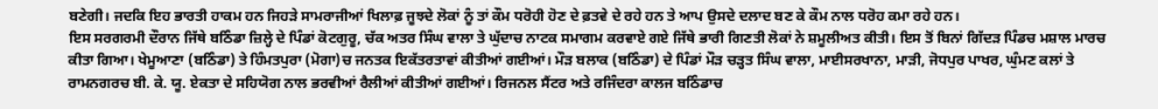ਬਣੇਗੀ। ਜਦਕਿ ਇਹ ਭਾਰਤੀ ਹਾਕਮ ਹਨ ਜਿਹੜੇ ਸਾਮਰਾਜੀਆਂ ਖਿਲਾਫ਼ ਜੂਝਦੇ ਲੋਕਾਂ ਨੂੰ ਤਾਂ ਕੌਮ ਧਰੋਹੀ ਹੋਣ ਦੇ ਫ਼ਤਵੇ ਦੇ ਰਹੇ ਹਨ ਤੇ ਆਪ ਉਸਦੇ ਦਲਾਦ ਬਣ ਕੇ ਕੌਮ ਨਾਲ ਧਰੋਹ ਕਮਾ ਰਹੇ ਹਨ।
ਇਸ ਸਰਗਰਮੀ ਦੌਰਾਨ ਜਿੱਥੇ ਬਠਿੰਡਾ ਜ਼ਿਲ੍ਹੇ ਦੇ ਪਿੰਡਾਂ ਕੋਟਗੁਰੂ, ਚੱਕ ਅਤਰ ਸਿੰਘ ਵਾਲਾ ਤੇ ਘੁੱਦਾਚ ਨਾਟਕ ਸਮਾਗਮ ਕਰਵਾਏ ਗਏ ਜਿੱਥੇ ਭਾਰੀ ਗਿਣਤੀ ਲੋਕਾਂ ਨੇ ਸ਼ਮੂਲੀਅਤ ਕੀਤੀ। ਇਸ ਤੋਂ ਬਿਨਾਂ ਗਿੱਦੜ ਪਿੰਡਚ ਮਸ਼ਾਲ ਮਾਰਚ ਕੀਤਾ ਗਿਆ। ਖੇਮੂਆਣਾ (ਬਠਿੰਡਾ) ਤੇ ਹਿੰਮਤਪੁਰਾ (ਮੋਗਾ)ਚ ਜਨਤਕ ਇਕੱਤਰਤਾਵਾਂ ਕੀਤੀਆਂ ਗਈਆਂ। ਮੌੜ ਬਲਾਕ (ਬਠਿੰਡਾ) ਦੇ ਪਿੰਡਾਂ ਮੌੜ ਚੜ੍ਹਤ ਸਿੰਘ ਵਾਲਾ, ਮਾਈਸਰਖਾਨਾ, ਮਾੜੀ, ਜੋਧਪੁਰ ਪਾਖਰ, ਘੁੰਮਣ ਕਲਾਂ ਤੇ ਰਾਮਨਗਰਚ ਬੀ. ਕੇ. ਯੂ. ਏਕਤਾ ਦੇ ਸਹਿਯੋਗ ਨਾਲ ਭਰਵੀਆਂ ਰੈਲੀਆਂ ਕੀਤੀਆਂ ਗਈਆਂ। ਰਿਜਨਲ ਸੈਂਟਰ ਅਤੇ ਰਜਿੰਦਰਾ ਕਾਲਜ ਬਠਿੰਡਾਚ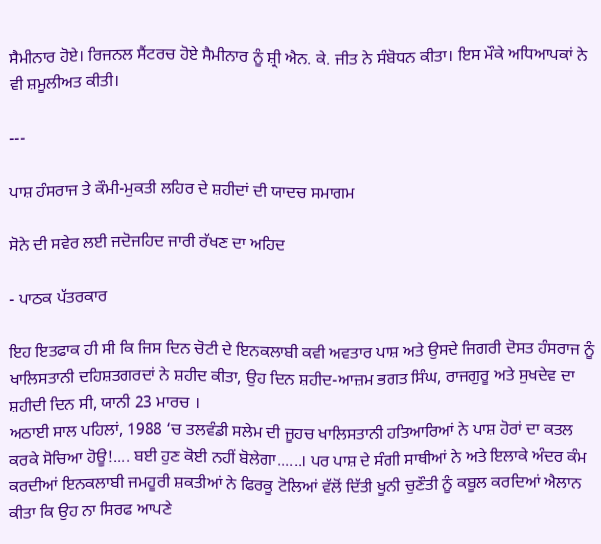ਸੈਮੀਨਾਰ ਹੋਏ। ਰਿਜਨਲ ਸੈਂਟਰਚ ਹੋਏ ਸੈਮੀਨਾਰ ਨੂੰ ਸ਼੍ਰੀ ਐਨ. ਕੇ. ਜੀਤ ਨੇ ਸੰਬੋਧਨ ਕੀਤਾ। ਇਸ ਮੌਕੇ ਅਧਿਆਪਕਾਂ ਨੇ ਵੀ ਸ਼ਮੂਲੀਅਤ ਕੀਤੀ।

---

ਪਾਸ਼ ਹੰਸਰਾਜ ਤੇ ਕੌਮੀ-ਮੁਕਤੀ ਲਹਿਰ ਦੇ ਸ਼ਹੀਦਾਂ ਦੀ ਯਾਦਚ ਸਮਾਗਮ

ਸੋਨੇ ਦੀ ਸਵੇਰ ਲਈ ਜਦੋਜਹਿਦ ਜਾਰੀ ਰੱਖਣ ਦਾ ਅਹਿਦ

- ਪਾਠਕ ਪੱਤਰਕਾਰ

ਇਹ ਇਤਫਾਕ ਹੀ ਸੀ ਕਿ ਜਿਸ ਦਿਨ ਚੋਟੀ ਦੇ ਇਨਕਲਾਬੀ ਕਵੀ ਅਵਤਾਰ ਪਾਸ਼ ਅਤੇ ਉਸਦੇ ਜਿਗਰੀ ਦੋਸਤ ਹੰਸਰਾਜ ਨੂੰ ਖਾਲਿਸਤਾਨੀ ਦਹਿਸ਼ਤਗਰਦਾਂ ਨੇ ਸ਼ਹੀਦ ਕੀਤਾ, ਉਹ ਦਿਨ ਸ਼ਹੀਦ-ਆਜ਼ਮ ਭਗਤ ਸਿੰਘ, ਰਾਜਗੁਰੂ ਅਤੇ ਸੁਖਦੇਵ ਦਾ ਸ਼ਹੀਦੀ ਦਿਨ ਸੀ, ਯਾਨੀ 23 ਮਾਰਚ ।
ਅਠਾਈ ਸਾਲ ਪਹਿਲਾਂ, 1988 ‘ਚ ਤਲਵੰਡੀ ਸਲੇਮ ਦੀ ਜੂਹਚ ਖਾਲਿਸਤਾਨੀ ਹਤਿਆਰਿਆਂ ਨੇ ਪਾਸ਼ ਹੋਰਾਂ ਦਾ ਕਤਲ ਕਰਕੇ ਸੋਚਿਆ ਹੋਊ!.... ਬਈ ਹੁਣ ਕੋਈ ਨਹੀਂ ਬੋਲੇਗਾ......। ਪਰ ਪਾਸ਼ ਦੇ ਸੰਗੀ ਸਾਥੀਆਂ ਨੇ ਅਤੇ ਇਲਾਕੇ ਅੰਦਰ ਕੰਮ ਕਰਦੀਆਂ ਇਨਕਲਾਬੀ ਜਮਹੂਰੀ ਸ਼ਕਤੀਆਂ ਨੇ ਫਿਰਕੂ ਟੋਲਿਆਂ ਵੱਲੋਂ ਦਿੱਤੀ ਖੂਨੀ ਚੁਣੌਤੀ ਨੂੰ ਕਬੂਲ ਕਰਦਿਆਂ ਐਲਾਨ ਕੀਤਾ ਕਿ ਉਹ ਨਾ ਸਿਰਫ ਆਪਣੇ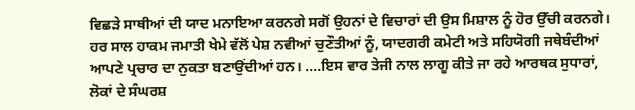ਵਿਛੜੇ ਸਾਥੀਆਂ ਦੀ ਯਾਦ ਮਨਾਇਆ ਕਰਨਗੇ ਸਗੋਂ ਉਹਨਾਂ ਦੇ ਵਿਚਾਰਾਂ ਦੀ ਉਸ ਮਿਸ਼ਾਲ ਨੂੰ ਹੋਰ ਉੱਚੀ ਕਰਨਗੇ।
ਹਰ ਸਾਲ ਹਾਕਮ ਜਮਾਤੀ ਖੇਮੇ ਵੱਲੋਂ ਪੇਸ਼ ਨਵੀਆਂ ਚੁਣੌਤੀਆਂ ਨੂੰ, ਯਾਦਗਰੀ ਕਮੇਟੀ ਅਤੇ ਸਹਿਯੋਗੀ ਜਥੇਬੰਦੀਆਂ ਆਪਣੇ ਪ੍ਰਚਾਰ ਦਾ ਨੁਕਤਾ ਬਣਾਉਂਦੀਆਂ ਹਨ। ....ਇਸ ਵਾਰ ਤੇਜੀ ਨਾਲ ਲਾਗੂ ਕੀਤੇ ਜਾ ਰਹੇ ਆਰਥਕ ਸੁਧਾਰਾਂ, ਲੋਕਾਂ ਦੇ ਸੰਘਰਸ਼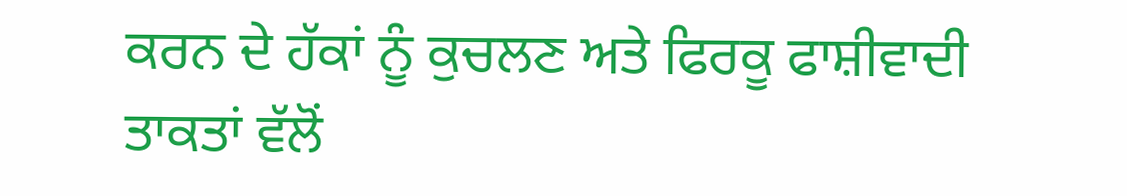ਕਰਨ ਦੇ ਹੱਕਾਂ ਨੂੰ ਕੁਚਲਣ ਅਤੇ ਫਿਰਕੂ ਫਾਸ਼ੀਵਾਦੀ ਤਾਕਤਾਂ ਵੱਲੋਂ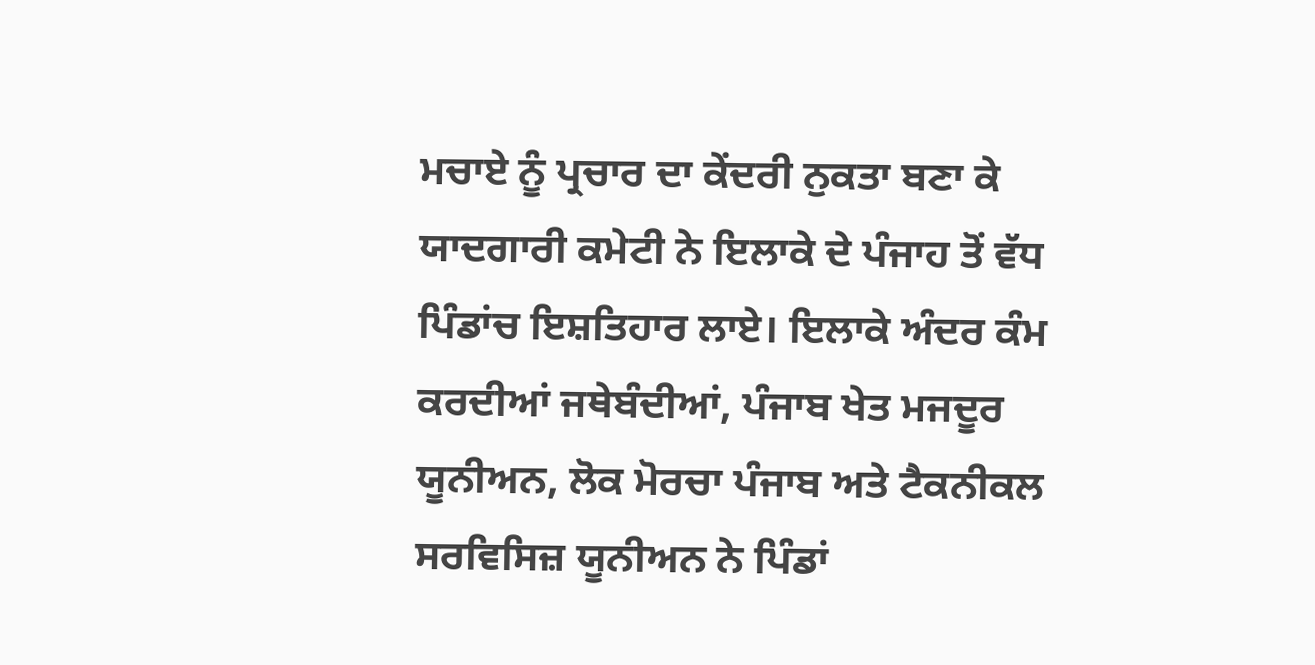ਮਚਾਏ ਨੂੰ ਪ੍ਰਚਾਰ ਦਾ ਕੇਂਦਰੀ ਨੁਕਤਾ ਬਣਾ ਕੇ ਯਾਦਗਾਰੀ ਕਮੇਟੀ ਨੇ ਇਲਾਕੇ ਦੇ ਪੰਜਾਹ ਤੋਂ ਵੱਧ ਪਿੰਡਾਂਚ ਇਸ਼ਤਿਹਾਰ ਲਾਏ। ਇਲਾਕੇ ਅੰਦਰ ਕੰਮ ਕਰਦੀਆਂ ਜਥੇਬੰਦੀਆਂ, ਪੰਜਾਬ ਖੇਤ ਮਜਦੂਰ ਯੂਨੀਅਨ, ਲੋਕ ਮੋਰਚਾ ਪੰਜਾਬ ਅਤੇ ਟੈਕਨੀਕਲ ਸਰਵਿਸਿਜ਼ ਯੂਨੀਅਨ ਨੇ ਪਿੰਡਾਂ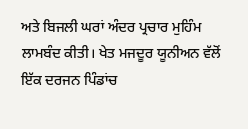ਅਤੇ ਬਿਜਲੀ ਘਰਾਂ ਅੰਦਰ ਪ੍ਰਚਾਰ ਮੁਹਿੰਮ ਲਾਮਬੰਦ ਕੀਤੀ। ਖੇਤ ਮਜਦੂਰ ਯੂਨੀਅਨ ਵੱਲੋਂ ਇੱਕ ਦਰਜਨ ਪਿੰਡਾਂਚ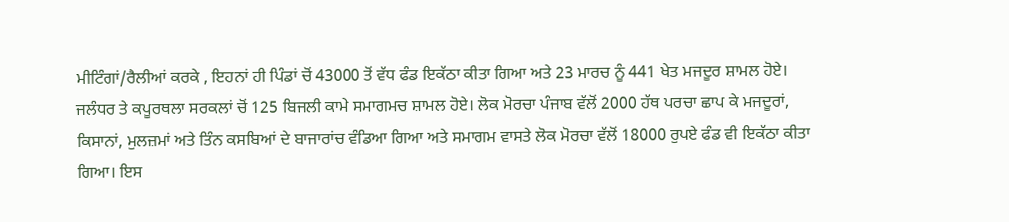ਮੀਟਿੰਗਾਂ/ਰੈਲੀਆਂ ਕਰਕੇ , ਇਹਨਾਂ ਹੀ ਪਿੰਡਾਂ ਚੋਂ 43000 ਤੋਂ ਵੱਧ ਫੰਡ ਇਕੱਠਾ ਕੀਤਾ ਗਿਆ ਅਤੇ 23 ਮਾਰਚ ਨੂੰ 441 ਖੇਤ ਮਜਦੂਰ ਸ਼ਾਮਲ ਹੋਏ। ਜਲੰਧਰ ਤੇ ਕਪੂਰਥਲਾ ਸਰਕਲਾਂ ਚੋਂ 125 ਬਿਜਲੀ ਕਾਮੇ ਸਮਾਗਮਚ ਸ਼ਾਮਲ ਹੋਏ। ਲੋਕ ਮੋਰਚਾ ਪੰਜਾਬ ਵੱਲੋਂ 2000 ਹੱਥ ਪਰਚਾ ਛਾਪ ਕੇ ਮਜਦੂਰਾਂ, ਕਿਸਾਨਾਂ, ਮੁਲਜ਼ਮਾਂ ਅਤੇ ਤਿੰਨ ਕਸਬਿਆਂ ਦੇ ਬਾਜਾਰਾਂਚ ਵੰਡਿਆ ਗਿਆ ਅਤੇ ਸਮਾਗਮ ਵਾਸਤੇ ਲੋਕ ਮੋਰਚਾ ਵੱਲੋਂ 18000 ਰੁਪਏ ਫੰਡ ਵੀ ਇਕੱਠਾ ਕੀਤਾ ਗਿਆ। ਇਸ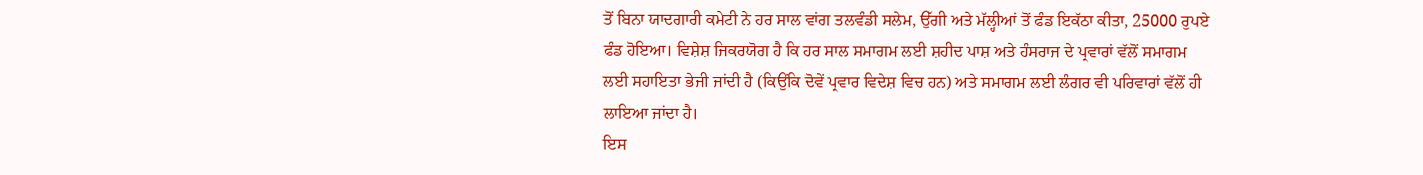ਤੋਂ ਬਿਨਾ ਯਾਦਗਾਰੀ ਕਮੇਟੀ ਨੇ ਹਰ ਸਾਲ ਵਾਂਗ ਤਲਵੰਡੀ ਸਲੇਮ, ਉੱਗੀ ਅਤੇ ਮੱਲ੍ਹੀਆਂ ਤੋਂ ਫੰਡ ਇਕੱਠਾ ਕੀਤਾ, 25000 ਰੁਪਏ ਫੰਡ ਹੋਇਆ। ਵਿਸ਼ੇਸ਼ ਜਿਕਰਯੋਗ ਹੈ ਕਿ ਹਰ ਸਾਲ ਸਮਾਗਮ ਲਈ ਸ਼ਹੀਦ ਪਾਸ਼ ਅਤੇ ਹੰਸਰਾਜ ਦੇ ਪ੍ਰਵਾਰਾਂ ਵੱਲੋਂ ਸਮਾਗਮ ਲਈ ਸਹਾਇਤਾ ਭੇਜੀ ਜਾਂਦੀ ਹੈ (ਕਿਉਂਕਿ ਦੋਵੇਂ ਪ੍ਰਵਾਰ ਵਿਦੇਸ਼ ਵਿਚ ਹਨ) ਅਤੇ ਸਮਾਗਮ ਲਈ ਲੰਗਰ ਵੀ ਪਰਿਵਾਰਾਂ ਵੱਲੋਂ ਹੀ ਲਾਇਆ ਜਾਂਦਾ ਹੈ।
ਇਸ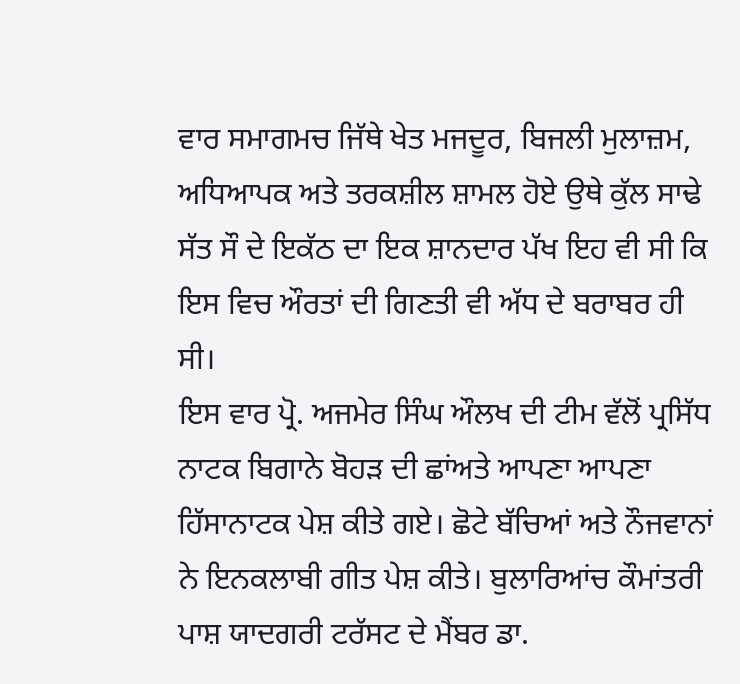ਵਾਰ ਸਮਾਗਮਚ ਜਿੱਥੇ ਖੇਤ ਮਜਦੂਰ, ਬਿਜਲੀ ਮੁਲਾਜ਼ਮ, ਅਧਿਆਪਕ ਅਤੇ ਤਰਕਸ਼ੀਲ ਸ਼ਾਮਲ ਹੋਏ ਉਥੇ ਕੁੱਲ ਸਾਢੇ ਸੱਤ ਸੌ ਦੇ ਇਕੱਠ ਦਾ ਇਕ ਸ਼ਾਨਦਾਰ ਪੱਖ ਇਹ ਵੀ ਸੀ ਕਿ ਇਸ ਵਿਚ ਔਰਤਾਂ ਦੀ ਗਿਣਤੀ ਵੀ ਅੱਧ ਦੇ ਬਰਾਬਰ ਹੀ ਸੀ।
ਇਸ ਵਾਰ ਪ੍ਰੋ. ਅਜਮੇਰ ਸਿੰਘ ਔਲਖ ਦੀ ਟੀਮ ਵੱਲੋਂ ਪ੍ਰਸਿੱਧ ਨਾਟਕ ਬਿਗਾਨੇ ਬੋਹੜ ਦੀ ਛਾਂਅਤੇ ਆਪਣਾ ਆਪਣਾ ਹਿੱਸਾਨਾਟਕ ਪੇਸ਼ ਕੀਤੇ ਗਏ। ਛੋਟੇ ਬੱਚਿਆਂ ਅਤੇ ਨੌਜਵਾਨਾਂ ਨੇ ਇਨਕਲਾਬੀ ਗੀਤ ਪੇਸ਼ ਕੀਤੇ। ਬੁਲਾਰਿਆਂਚ ਕੌਮਾਂਤਰੀ ਪਾਸ਼ ਯਾਦਗਰੀ ਟਰੱਸਟ ਦੇ ਮੈਂਬਰ ਡਾ.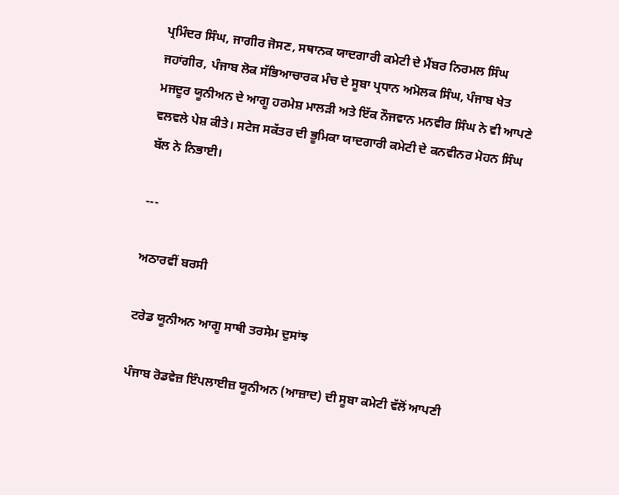ਪ੍ਰਮਿੰਦਰ ਸਿੰਘ, ਜਾਗੀਰ ਜੋਸਣ, ਸਥਾਨਕ ਯਾਦਗਾਰੀ ਕਮੇਟੀ ਦੇ ਮੈਂਬਰ ਨਿਰਮਲ ਸਿੰਘ ਜਹਾਂਗੀਰ, ਪੰਜਾਬ ਲੋਕ ਸੱਭਿਆਚਾਰਕ ਮੰਚ ਦੇ ਸੂਬਾ ਪ੍ਰਧਾਨ ਅਮੋਲਕ ਸਿੰਘ, ਪੰਜਾਬ ਖੇਤ ਮਜਦੂਰ ਯੂਨੀਅਨ ਦੇ ਆਗੂ ਹਰਮੇਸ਼ ਮਾਲੜੀ ਅਤੇ ਇੱਕ ਨੌਜਵਾਨ ਮਨਵੀਰ ਸਿੰਘ ਨੇ ਵੀ ਆਪਣੇ ਵਲਵਲੇ ਪੇਸ਼ ਕੀਤੇ। ਸਟੇਜ ਸਕੱਤਰ ਦੀ ਭੂਮਿਕਾ ਯਾਦਗਾਰੀ ਕਮੇਟੀ ਦੇ ਕਨਵੀਨਰ ਮੋਹਨ ਸਿੰਘ ਬੱਲ ਨੇ ਨਿਭਾਈ।

---

ਅਠਾਰਵੀਂ ਬਰਸੀ

ਟਰੇਡ ਯੂਨੀਅਨ ਆਗੂ ਸਾਥੀ ਤਰਸੇਮ ਦੁਸਾਂਝ

ਪੰਜਾਬ ਰੋਡਵੇਜ਼ ਇੰਪਲਾਈਜ਼ ਯੂਨੀਅਨ (ਆਜ਼ਾਦ) ਦੀ ਸੂਬਾ ਕਮੇਟੀ ਵੱਲੋਂ ਆਪਣੀ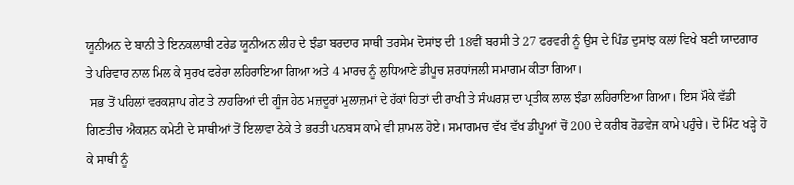ਯੂਨੀਅਨ ਦੇ ਬਾਨੀ ਤੇ ਇਨਕਲਾਬੀ ਟਰੇਡ ਯੂਨੀਅਨ ਲੀਹ ਦੇ ਝੰਡਾ ਬਰਦਾਰ ਸਾਥੀ ਤਰਸੇਮ ਦੋਸਾਂਝ ਦੀ 18ਵੀਂ ਬਰਸੀ ਤੇ 27 ਫਰਵਰੀ ਨੂੰ ਉਸ ਦੇ ਪਿੰਡ ਦੁਸਾਂਝ ਕਲਾਂ ਵਿਖੇ ਬਣੀ ਯਾਦਗਾਰ ਤੇ ਪਰਿਵਾਰ ਨਾਲ ਮਿਲ ਕੇ ਸੁਰਖ ਫਰੇਰਾ ਲਹਿਰਾਇਆ ਗਿਆ ਅਤੇ 4 ਮਾਰਚ ਨੂੰ ਲੁਧਿਆਣੇ ਡੀਪੂਚ ਸ਼ਰਧਾਂਜਲੀ ਸਮਾਗਮ ਕੀਤਾ ਗਿਆ।
 ਸਭ ਤੋਂ ਪਹਿਲਾਂ ਵਰਕਸ਼ਾਪ ਗੇਟ ਤੇ ਨਾਹਰਿਆਂ ਦੀ ਗੂੰਜ ਹੇਠ ਮਜ਼ਦੂਰਾਂ ਮੁਲਾਜ਼ਮਾਂ ਦੇ ਹੱਕਾਂ ਹਿਤਾਂ ਦੀ ਰਾਖੀ ਤੇ ਸੰਘਰਸ਼ ਦਾ ਪ੍ਰਤੀਕ ਲਾਲ ਝੰਡਾ ਲਹਿਰਾਇਆ ਗਿਆ। ਇਸ ਮੌਕੇ ਵੱਡੀ ਗਿਣਤੀਚ ਐਕਸ਼ਨ ਕਮੇਟੀ ਦੇ ਸਾਥੀਆਂ ਤੋਂ ਇਲਾਵਾ ਠੇਕੇ ਤੇ ਭਰਤੀ ਪਨਬਸ ਕਾਮੇ ਵੀ ਸ਼ਾਮਲ ਹੋਏ। ਸਮਾਗਮਚ ਵੱਖ ਵੱਖ ਡੀਪੂਆਂ ਚੋਂ 200 ਦੇ ਕਰੀਬ ਰੋਡਵੇਜ ਕਾਮੇ ਪਹੁੰਚੇ। ਦੋ ਮਿੰਟ ਖੜ੍ਹੇ ਹੋ ਕੇ ਸਾਥੀ ਨੂੰ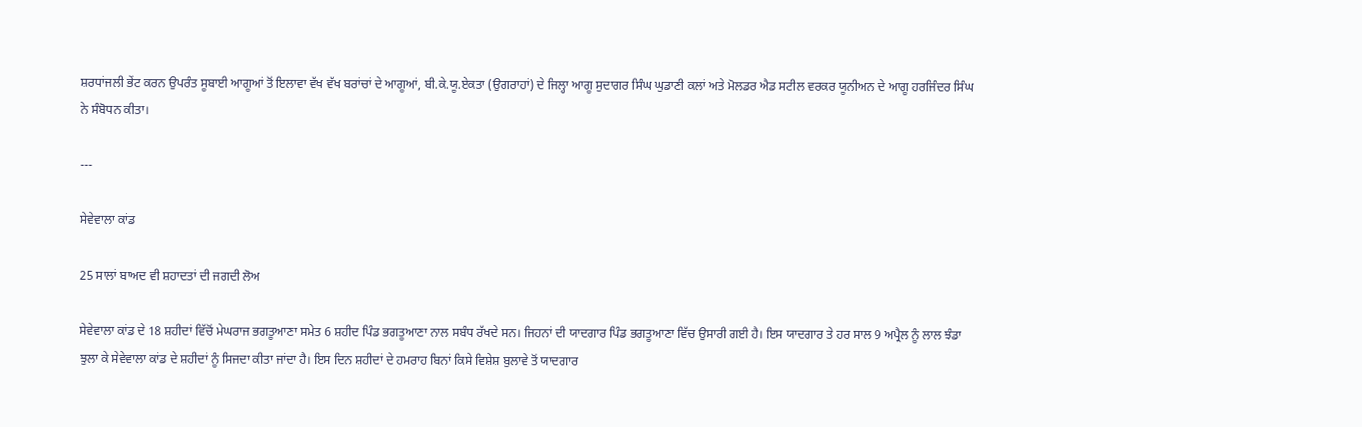ਸ਼ਰਧਾਂਜਲੀ ਭੇਂਟ ਕਰਨ ਉਪਰੰਤ ਸੂਬਾਈ ਆਗੂਆਂ ਤੋਂ ਇਲਾਵਾ ਵੱਖ ਵੱਖ ਬਰਾਂਚਾਂ ਦੇ ਆਗੂਆਂ, ਬੀ.ਕੇ.ਯੂ.ਏਕਤਾ (ਉਗਰਾਹਾਂ) ਦੇ ਜਿਲ੍ਹਾ ਆਗੂ ਸੁਦਾਗਰ ਸਿੰਘ ਘੁਡਾਣੀ ਕਲਾਂ ਅਤੇ ਮੋਲਡਰ ਐਡ ਸਟੀਲ ਵਰਕਰ ਯੂਨੀਅਨ ਦੇ ਆਗੂ ਹਰਜਿੰਦਰ ਸਿੰਘ ਨੇ ਸੰਬੋਧਨ ਕੀਤਾ।

---

ਸੇਵੇਵਾਲਾ ਕਾਂਡ

25 ਸਾਲਾਂ ਬਾਅਦ ਵੀ ਸ਼ਹਾਦਤਾਂ ਦੀ ਜਗਦੀ ਲੋਅ

ਸੇਵੇਵਾਲਾ ਕਾਂਡ ਦੇ 18 ਸ਼ਹੀਦਾਂ ਵਿੱਚੋਂ ਮੇਘਰਾਜ ਭਗਤੂਆਣਾ ਸਮੇਤ 6 ਸ਼ਹੀਦ ਪਿੰਡ ਭਗਤੂਆਣਾ ਨਾਲ ਸਬੰਧ ਰੱਖਦੇ ਸਨ। ਜਿਹਨਾਂ ਦੀ ਯਾਦਗਾਰ ਪਿੰਡ ਭਗਤੂਆਣਾ ਵਿੱਚ ਉਸਾਰੀ ਗਈ ਹੈ। ਇਸ ਯਾਦਗਾਰ ਤੇ ਹਰ ਸਾਲ 9 ਅਪ੍ਰੈਲ ਨੂੰ ਲਾਲ ਝੰਡਾ ਝੁਲਾ ਕੇ ਸੇਵੇਵਾਲਾ ਕਾਂਡ ਦੇ ਸ਼ਹੀਦਾਂ ਨੂੰ ਸਿਜਦਾ ਕੀਤਾ ਜਾਂਦਾ ਹੈ। ਇਸ ਦਿਨ ਸ਼ਹੀਦਾਂ ਦੇ ਹਮਰਾਹ ਬਿਨਾਂ ਕਿਸੇ ਵਿਸ਼ੇਸ਼ ਬੁਲਾਵੇ ਤੋਂ ਯਾਦਗਾਰ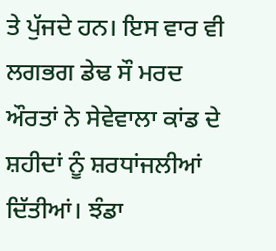ਤੇ ਪੁੱਜਦੇ ਹਨ। ਇਸ ਵਾਰ ਵੀ ਲਗਭਗ ਡੇਢ ਸੌ ਮਰਦ ਔਰਤਾਂ ਨੇ ਸੇਵੇਵਾਲਾ ਕਾਂਡ ਦੇ ਸ਼ਹੀਦਾਂ ਨੂੰ ਸ਼ਰਧਾਂਜਲੀਆਂ ਦਿੱਤੀਆਂ। ਝੰਡਾ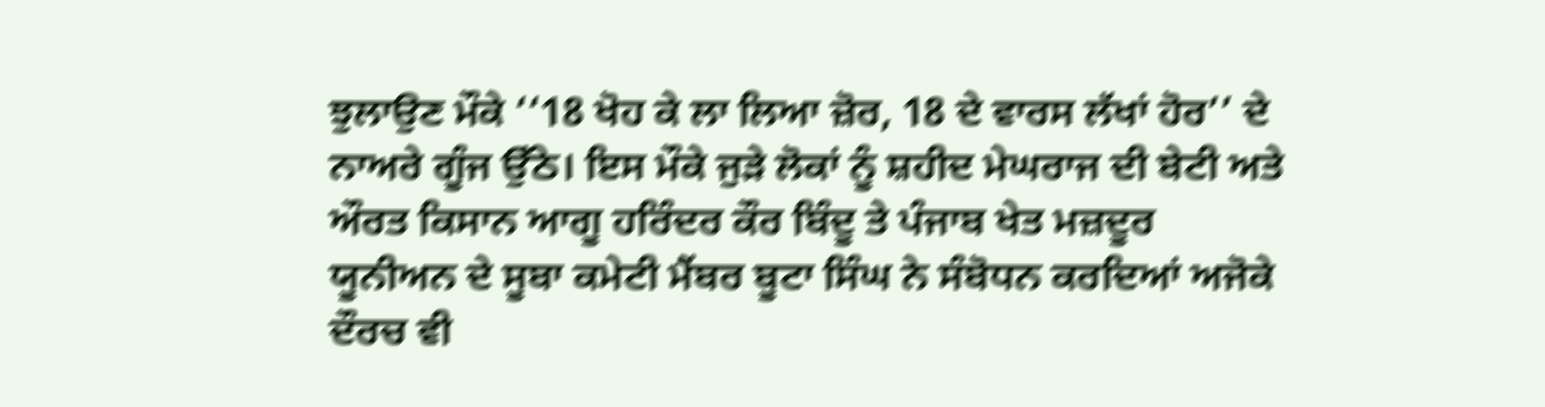ਝੁਲਾਉਣ ਮੌਕੇ ‘‘18 ਖੋਹ ਕੇ ਲਾ ਲਿਆ ਜ਼ੋਰ, 18 ਦੇ ਵਾਰਸ ਲੱਖਾਂ ਹੋਰ’’ ਦੇ ਨਾਅਰੇ ਗੂੰਜ ਉੱਠੇ। ਇਸ ਮੌਕੇ ਜੁੜੇ ਲੋਕਾਂ ਨੂੰ ਸ਼ਹੀਦ ਮੇਘਰਾਜ ਦੀ ਬੇਟੀ ਅਤੇ ਔਰਤ ਕਿਸਾਨ ਆਗੂ ਹਰਿੰਦਰ ਕੌਰ ਬਿੰਦੂ ਤੇ ਪੰਜਾਬ ਖੇਤ ਮਜ਼ਦੂਰ ਯੂਨੀਅਨ ਦੇ ਸੂਬਾ ਕਮੇਟੀ ਮੈਂਬਰ ਬੂਟਾ ਸਿੰਘ ਨੇ ਸੰਬੋਧਨ ਕਰਦਿਆਂ ਅਜੋਕੇ ਦੌਰਚ ਵੀ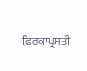ਫਿਰਕਾਪ੍ਰਸਤੀ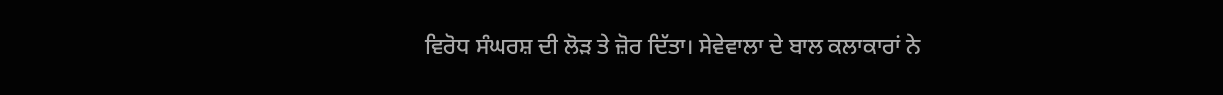ਵਿਰੋਧ ਸੰਘਰਸ਼ ਦੀ ਲੋੜ ਤੇ ਜ਼ੋਰ ਦਿੱਤਾ। ਸੇਵੇਵਾਲਾ ਦੇ ਬਾਲ ਕਲਾਕਾਰਾਂ ਨੇ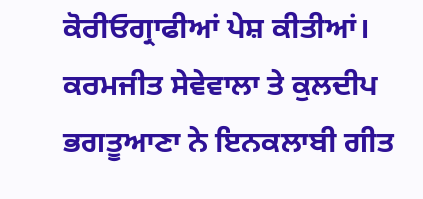ਕੋਰੀਓਗ੍ਰਾਫੀਆਂ ਪੇਸ਼ ਕੀਤੀਆਂ। ਕਰਮਜੀਤ ਸੇਵੇਵਾਲਾ ਤੇ ਕੁਲਦੀਪ ਭਗਤੂਆਣਾ ਨੇ ਇਨਕਲਾਬੀ ਗੀਤ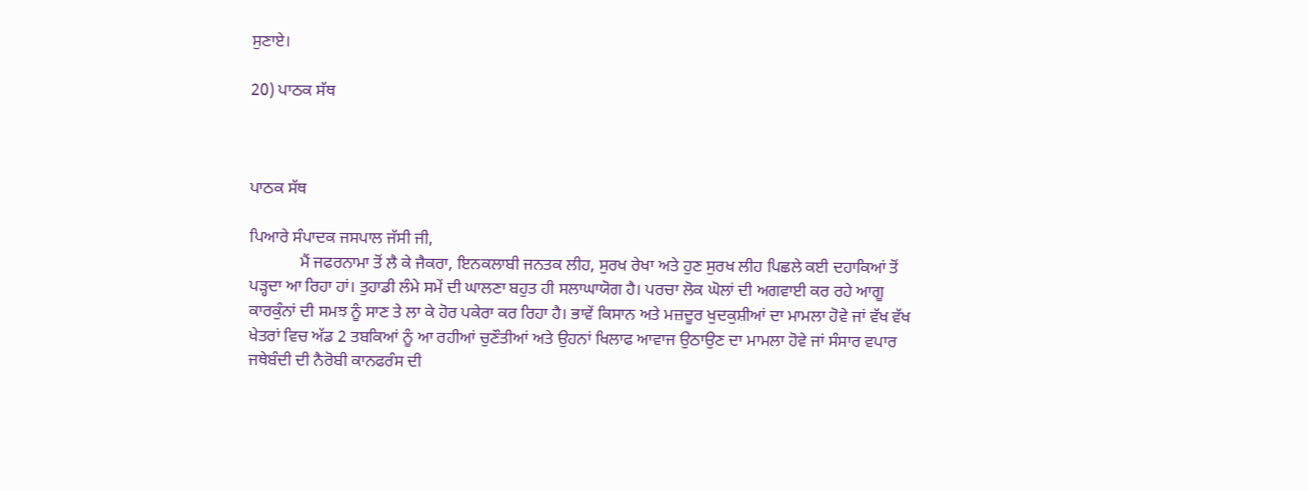ਸੁਣਾਏ।

20) ਪਾਠਕ ਸੱਥ



ਪਾਠਕ ਸੱਥ

ਪਿਆਰੇ ਸੰਪਾਦਕ ਜਸਪਾਲ ਜੱਸੀ ਜੀ,
            ਮੈਂ ਜਫਰਨਾਮਾ ਤੋਂ ਲੈ ਕੇ ਜੈਕਰਾ, ਇਨਕਲਾਬੀ ਜਨਤਕ ਲੀਹ, ਸੁਰਖ ਰੇਖਾ ਅਤੇ ਹੁਣ ਸੁਰਖ ਲੀਹ ਪਿਛਲੇ ਕਈ ਦਹਾਕਿਆਂ ਤੋਂ ਪੜ੍ਹਦਾ ਆ ਰਿਹਾ ਹਾਂ। ਤੁਹਾਡੀ ਲੰਮੇ ਸਮੇਂ ਦੀ ਘਾਲਣਾ ਬਹੁਤ ਹੀ ਸਲਾਘਾਯੋਗ ਹੈ। ਪਰਚਾ ਲੋਕ ਘੋਲਾਂ ਦੀ ਅਗਵਾਈ ਕਰ ਰਹੇ ਆਗੂ ਕਾਰਕੁੰਨਾਂ ਦੀ ਸਮਝ ਨੂੰ ਸਾਣ ਤੇ ਲਾ ਕੇ ਹੋਰ ਪਕੇਰਾ ਕਰ ਰਿਹਾ ਹੈ। ਭਾਵੇਂ ਕਿਸਾਨ ਅਤੇ ਮਜ਼ਦੂਰ ਖੁਦਕੁਸ਼ੀਆਂ ਦਾ ਮਾਮਲਾ ਹੋਵੇ ਜਾਂ ਵੱਖ ਵੱਖ ਖੇਤਰਾਂ ਵਿਚ ਅੱਡ 2 ਤਬਕਿਆਂ ਨੂੰ ਆ ਰਹੀਆਂ ਚੁਣੌਤੀਆਂ ਅਤੇ ਉਹਨਾਂ ਖਿਲਾਫ ਆਵਾਜ ਉਠਾਉਣ ਦਾ ਮਾਮਲਾ ਹੋਵੇ ਜਾਂ ਸੰਸਾਰ ਵਪਾਰ ਜਥੇਬੰਦੀ ਦੀ ਨੈਰੋਬੀ ਕਾਨਫਰੰਸ ਦੀ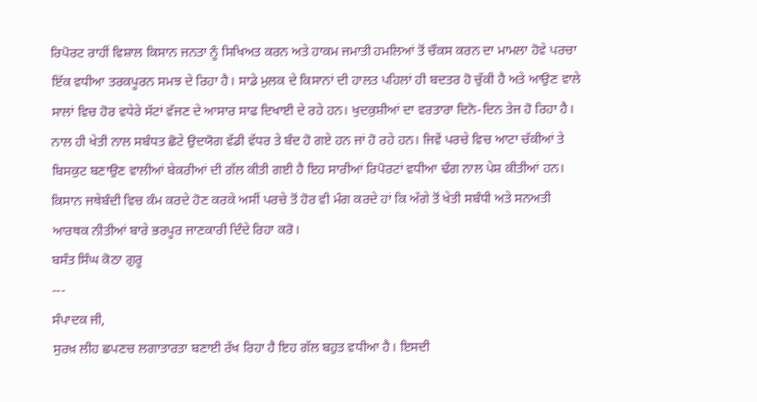ਰਿਪੋਰਟ ਰਾਹੀਂ ਵਿਸ਼ਾਲ ਕਿਸਾਨ ਜਨਤਾ ਨੂੰ ਸਿਖਿਅਤ ਕਰਨ ਅਤੇ ਹਾਕਮ ਜਮਾਤੀ ਹਮਲਿਆਂ ਤੋਂ ਚੌਕਸ ਕਰਨ ਦਾ ਮਾਮਲਾ ਹੋਵੇ ਪਰਚਾ ਇੱਕ ਵਧੀਆ ਤਰਕਪੂਰਨ ਸਮਝ ਦੇ ਰਿਹਾ ਹੈ। ਸਾਡੇ ਮੁਲਕ ਦੇ ਕਿਸਾਨਾਂ ਦੀ ਹਾਲਤ ਪਹਿਲਾਂ ਹੀ ਬਦਤਰ ਹੋ ਚੁੱਕੀ ਹੈ ਅਤੇ ਆਉਣ ਵਾਲੇ ਸਾਲਾਂ ਵਿਚ ਹੋਰ ਵਧੇਰੇ ਸੱਟਾਂ ਵੱਜਣ ਦੇ ਆਸਾਰ ਸਾਫ ਦਿਖਾਈ ਦੇ ਰਹੇ ਹਨ। ਖੁਦਕੁਸ਼ੀਆਂ ਦਾ ਵਰਤਾਰਾ ਦਿਨੋ-ਦਿਨ ਤੇਜ ਹੋ ਰਿਹਾ ਹੈ। ਨਾਲ ਹੀ ਖੇਤੀ ਨਾਲ ਸਬੰਧਤ ਛੋਟੇ ਉਦਯੋਗ ਵੱਡੀ ਵੱਧਰ ਤੇ ਬੰਦ ਹੋ ਗਏ ਹਨ ਜਾਂ ਹੋ ਰਹੇ ਹਨ। ਜਿਵੇਂ ਪਰਚੇ ਵਿਚ ਆਟਾ ਚੱਕੀਆਂ ਤੇ ਬਿਸਕੁਟ ਬਣਾਉਣ ਵਾਲੀਆਂ ਬੇਕਰੀਆਂ ਦੀ ਗੱਲ ਕੀਤੀ ਗਈ ਹੈ ਇਹ ਸਾਰੀਆਂ ਰਿਪੋਰਟਾਂ ਵਧੀਆ ਢੰਗ ਨਾਲ ਪੇਸ਼ ਕੀਤੀਆਂ ਹਨ। ਕਿਸਾਨ ਜਥੇਬੰਦੀ ਵਿਚ ਕੰਮ ਕਰਦੇ ਹੋਣ ਕਰਕੇ ਅਸੀਂ ਪਰਚੇ ਤੋਂ ਹੋਰ ਵੀ ਮੰਗ ਕਰਦੇ ਹਾਂ ਕਿ ਅੱਗੇ ਤੋਂ ਖੇਤੀ ਸਬੰਧੀ ਅਤੇ ਸਨਅਤੀ ਆਰਥਕ ਨੀਤੀਆਂ ਬਾਰੇ ਭਰਪੂਰ ਜਾਣਕਾਰੀ ਦਿੰਦੇ ਰਿਹਾ ਕਰੋ।
ਬਸੰਤ ਸਿੰਘ ਕੋਠਾ ਗੁਰੂ
---
ਸੰਪਾਦਕ ਜੀ,
ਸੁਰਖ਼ ਲੀਹ ਛਪਣਚ ਲਗਾਤਾਰਤਾ ਬਣਾਈ ਰੱਖ ਰਿਹਾ ਹੈ ਇਹ ਗੱਲ ਬਹੁਤ ਵਧੀਆ ਹੈ। ਇਸਦੀ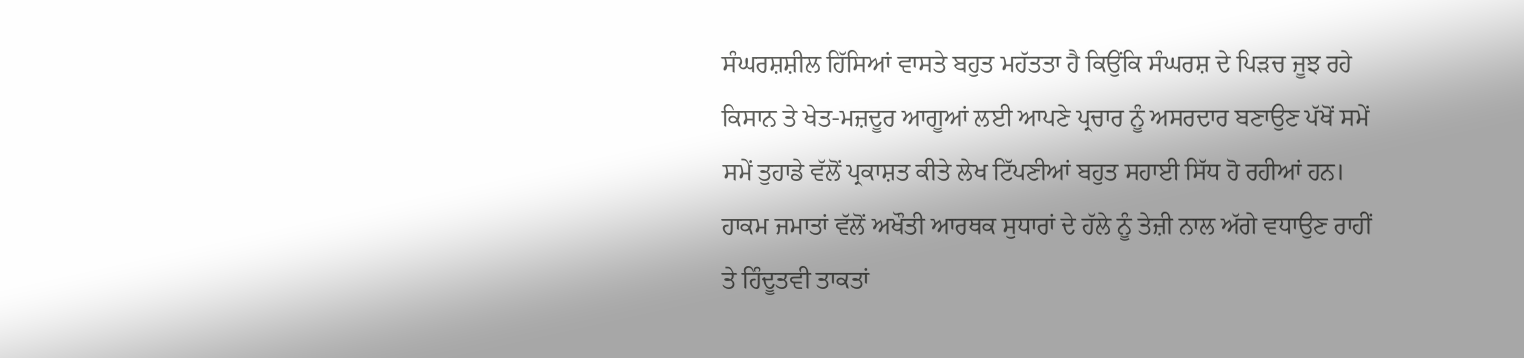ਸੰਘਰਸ਼ਸ਼ੀਲ ਹਿੱਸਿਆਂ ਵਾਸਤੇ ਬਹੁਤ ਮਹੱਤਤਾ ਹੈ ਕਿਉਂਕਿ ਸੰਘਰਸ਼ ਦੇ ਪਿੜਚ ਜੂਝ ਰਹੇ ਕਿਸਾਨ ਤੇ ਖੇਤ-ਮਜ਼ਦੂਰ ਆਗੂਆਂ ਲਈ ਆਪਣੇ ਪ੍ਰਚਾਰ ਨੂੰ ਅਸਰਦਾਰ ਬਣਾਉਣ ਪੱਖੋਂ ਸਮੇਂ ਸਮੇਂ ਤੁਹਾਡੇ ਵੱਲੋਂ ਪ੍ਰਕਾਸ਼ਤ ਕੀਤੇ ਲੇਖ ਟਿੱਪਣੀਆਂ ਬਹੁਤ ਸਹਾਈ ਸਿੱਧ ਹੋ ਰਹੀਆਂ ਹਨ। ਹਾਕਮ ਜਮਾਤਾਂ ਵੱਲੋਂ ਅਖੌਤੀ ਆਰਥਕ ਸੁਧਾਰਾਂ ਦੇ ਹੱਲੇ ਨੂੰ ਤੇਜ਼ੀ ਨਾਲ ਅੱਗੇ ਵਧਾਉਣ ਰਾਹੀਂ ਤੇ ਹਿੰਦੂਤਵੀ ਤਾਕਤਾਂ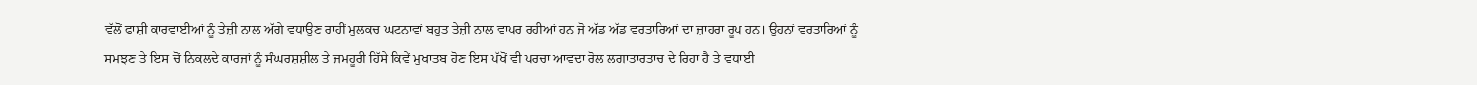ਵੱਲੋਂ ਫਾਸ਼ੀ ਕਾਰਵਾਈਆਂ ਨੂੰ ਤੇਜ਼ੀ ਨਾਲ ਅੱਗੇ ਵਧਾਉਣ ਰਾਹੀਂ ਮੁਲਕਚ ਘਟਨਾਵਾਂ ਬਹੁਤ ਤੇਜ਼ੀ ਨਾਲ ਵਾਪਰ ਰਹੀਆਂ ਹਨ ਜੋ ਅੱਡ ਅੱਡ ਵਰਤਾਰਿਆਂ ਦਾ ਜ਼ਾਹਰਾ ਰੂਪ ਹਨ। ਉਹਨਾਂ ਵਰਤਾਰਿਆਂ ਨੂੰ ਸਮਝਣ ਤੇ ਇਸ ਚੋਂ ਨਿਕਲਦੇ ਕਾਰਜਾਂ ਨੂੰ ਸੰਘਰਸ਼ਸ਼ੀਲ ਤੇ ਜਮਹੂਰੀ ਹਿੱਸੇ ਕਿਵੇਂ ਮੁਖਾਤਬ ਹੋਣ ਇਸ ਪੱਖੋਂ ਵੀ ਪਰਚਾ ਆਵਦਾ ਰੋਲ ਲਗਾਤਾਰਤਾਚ ਦੇ ਰਿਹਾ ਹੈ ਤੇ ਵਧਾਈ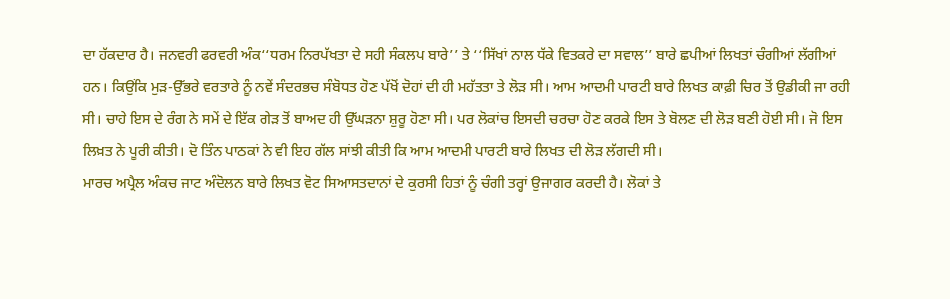ਦਾ ਹੱਕਦਾਰ ਹੈ। ਜਨਵਰੀ ਫਰਵਰੀ ਅੰਕ‘‘ਧਰਮ ਨਿਰਪੱਖਤਾ ਦੇ ਸਹੀ ਸੰਕਲਪ ਬਾਰੇ’’ ਤੇ ‘‘ਸਿੱਖਾਂ ਨਾਲ ਧੱਕੇ ਵਿਤਕਰੇ ਦਾ ਸਵਾਲ’’ ਬਾਰੇ ਛਪੀਆਂ ਲਿਖਤਾਂ ਚੰਗੀਆਂ ਲੱਗੀਆਂ ਹਨ। ਕਿਉਂਕਿ ਮੁੜ-ਉੱਭਰੇ ਵਰਤਾਰੇ ਨੂੰ ਨਵੇਂ ਸੰਦਰਭਚ ਸੰਬੋਧਤ ਹੋਣ ਪੱਖੋਂ ਦੋਹਾਂ ਦੀ ਹੀ ਮਹੱਤਤਾ ਤੇ ਲੋੜ ਸੀ। ਆਮ ਆਦਮੀ ਪਾਰਟੀ ਬਾਰੇ ਲਿਖਤ ਕਾਫ਼ੀ ਚਿਰ ਤੋਂ ਉਡੀਕੀ ਜਾ ਰਹੀ ਸੀ। ਚਾਹੇ ਇਸ ਦੇ ਰੰਗ ਨੇ ਸਮੇਂ ਦੇ ਇੱਕ ਗੇੜ ਤੋਂ ਬਾਅਦ ਹੀ ਉੱਘੜਨਾ ਸ਼ੁਰੂ ਹੋਣਾ ਸੀ। ਪਰ ਲੋਕਾਂਚ ਇਸਦੀ ਚਰਚਾ ਹੋਣ ਕਰਕੇ ਇਸ ਤੇ ਬੋਲਣ ਦੀ ਲੋੜ ਬਣੀ ਹੋਈ ਸੀ। ਜੋ ਇਸ ਲਿਖ਼ਤ ਨੇ ਪੂਰੀ ਕੀਤੀ। ਦੋ ਤਿੰਨ ਪਾਠਕਾਂ ਨੇ ਵੀ ਇਹ ਗੱਲ ਸਾਂਝੀ ਕੀਤੀ ਕਿ ਆਮ ਆਦਮੀ ਪਾਰਟੀ ਬਾਰੇ ਲਿਖਤ ਦੀ ਲੋੜ ਲੱਗਦੀ ਸੀ।
ਮਾਰਚ ਅਪ੍ਰੈਲ ਅੰਕਚ ਜਾਟ ਅੰਦੋਲਨ ਬਾਰੇ ਲਿਖਤ ਵੋਟ ਸਿਆਸਤਦਾਨਾਂ ਦੇ ਕੁਰਸੀ ਹਿਤਾਂ ਨੂੰ ਚੰਗੀ ਤਰ੍ਹਾਂ ਉਜਾਗਰ ਕਰਦੀ ਹੈ। ਲੋਕਾਂ ਤੇ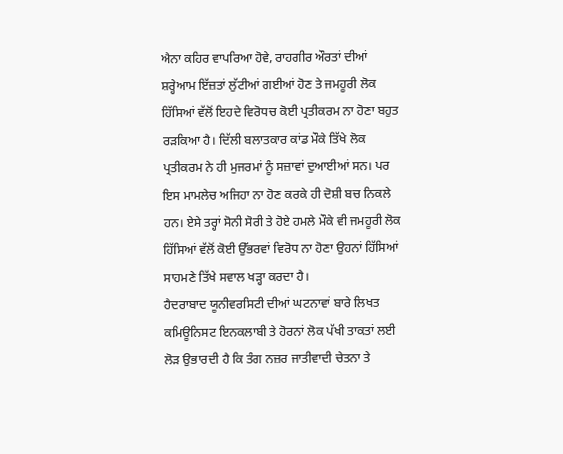ਐਨਾ ਕਹਿਰ ਵਾਪਰਿਆ ਹੋਵੇ, ਰਾਹਗੀਰ ਔਰਤਾਂ ਦੀਆਂ ਸ਼ਰ੍ਹੇਆਮ ਇੱਜ਼ਤਾਂ ਲੁੱਟੀਆਂ ਗਈਆਂ ਹੋਣ ਤੇ ਜਮਹੂਰੀ ਲੋਕ ਹਿੱਸਿਆਂ ਵੱਲੋਂ ਇਹਦੇ ਵਿਰੋਧਚ ਕੋਈ ਪ੍ਰਤੀਕਰਮ ਨਾ ਹੋਣਾ ਬਹੁਤ ਰੜਕਿਆ ਹੈ। ਦਿੱਲੀ ਬਲਾਤਕਾਰ ਕਾਂਡ ਮੌਕੇ ਤਿੱਖੇ ਲੋਕ ਪ੍ਰਤੀਕਰਮ ਨੇ ਹੀ ਮੁਜਰਮਾਂ ਨੂੰ ਸਜ਼ਾਵਾਂ ਦੁਆਈਆਂ ਸਨ। ਪਰ ਇਸ ਮਾਮਲੇਚ ਅਜਿਹਾ ਨਾ ਹੋਣ ਕਰਕੇ ਹੀ ਦੋਸ਼ੀ ਬਚ ਨਿਕਲੇ ਹਨ। ਏਸੇ ਤਰ੍ਹਾਂ ਸੋਨੀ ਸੋਰੀ ਤੇ ਹੋਏ ਹਮਲੇ ਮੌਕੇ ਵੀ ਜਮਹੂਰੀ ਲੋਕ ਹਿੱਸਿਆਂ ਵੱਲੋਂ ਕੋਈ ਉੱਭਰਵਾਂ ਵਿਰੋਧ ਨਾ ਹੋਣਾ ਉਹਨਾਂ ਹਿੱਸਿਆਂ ਸਾਹਮਣੇ ਤਿੱਖੇ ਸਵਾਲ ਖੜ੍ਹਾ ਕਰਦਾ ਹੈ।
ਹੈਦਰਾਬਾਦ ਯੂਨੀਵਰਸਿਟੀ ਦੀਆਂ ਘਟਨਾਵਾਂ ਬਾਰੇ ਲਿਖਤ ਕਮਿਊਨਿਸਟ ਇਨਕਲਾਬੀ ਤੇ ਹੋਰਨਾਂ ਲੋਕ ਪੱਖੀ ਤਾਕਤਾਂ ਲਈ ਲੋੜ ਉਭਾਰਦੀ ਹੈ ਕਿ ਤੰਗ ਨਜ਼ਰ ਜਾਤੀਵਾਦੀ ਚੇਤਨਾ ਤੇ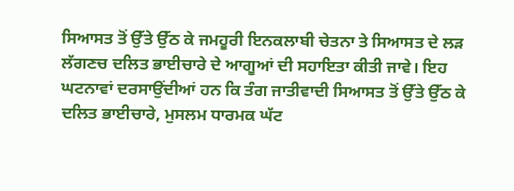ਸਿਆਸਤ ਤੋਂ ਉੱਤੇ ਉੱਠ ਕੇ ਜਮਹੂਰੀ ਇਨਕਲਾਬੀ ਚੇਤਨਾ ਤੇ ਸਿਆਸਤ ਦੇ ਲੜ ਲੱਗਣਚ ਦਲਿਤ ਭਾਈਚਾਰੇ ਦੇ ਆਗੂਆਂ ਦੀ ਸਹਾਇਤਾ ਕੀਤੀ ਜਾਵੇ। ਇਹ ਘਟਨਾਵਾਂ ਦਰਸਾਉਂਦੀਆਂ ਹਨ ਕਿ ਤੰਗ ਜਾਤੀਵਾਦੀ ਸਿਆਸਤ ਤੋਂ ਉੱਤੇ ਉੱਠ ਕੇ ਦਲਿਤ ਭਾਈਚਾਰੇ, ਮੁਸਲਮ ਧਾਰਮਕ ਘੱਟ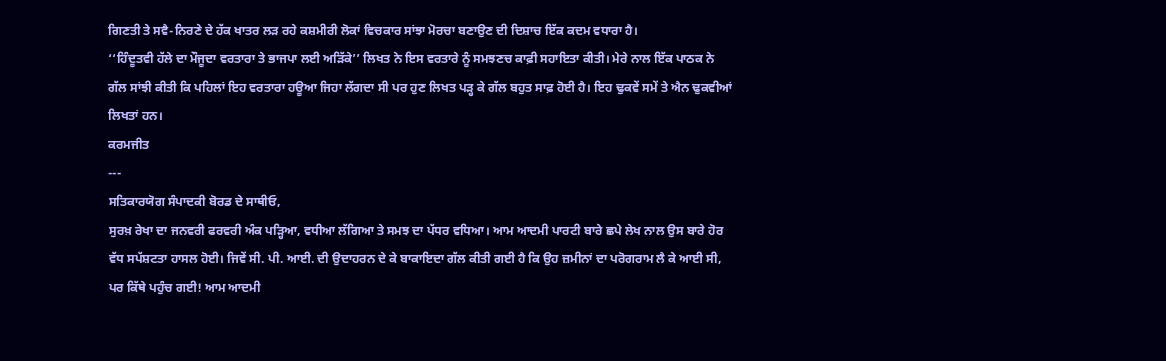ਗਿਣਤੀ ਤੇ ਸਵੈ-ਨਿਰਣੇ ਦੇ ਹੱਕ ਖਾਤਰ ਲੜ ਰਹੇ ਕਸ਼ਮੀਰੀ ਲੋਕਾਂ ਵਿਚਕਾਰ ਸਾਂਝਾ ਮੋਰਚਾ ਬਣਾਉਣ ਦੀ ਦਿਸ਼ਾਚ ਇੱਕ ਕਦਮ ਵਧਾਰਾ ਹੈ।
‘‘ਹਿੰਦੂਤਵੀ ਹੱਲੇ ਦਾ ਮੌਜੂਦਾ ਵਰਤਾਰਾ ਤੇ ਭਾਜਪਾ ਲਈ ਅੜਿੱਕੇ’’ ਲਿਖਤ ਨੇ ਇਸ ਵਰਤਾਰੇ ਨੂੰ ਸਮਝਣਚ ਕਾਫ਼ੀ ਸਹਾਇਤਾ ਕੀਤੀ। ਮੇਰੇ ਨਾਲ ਇੱਕ ਪਾਠਕ ਨੇ ਗੱਲ ਸਾਂਝੀ ਕੀਤੀ ਕਿ ਪਹਿਲਾਂ ਇਹ ਵਰਤਾਰਾ ਹਊਆ ਜਿਹਾ ਲੱਗਦਾ ਸੀ ਪਰ ਹੁਣ ਲਿਖਤ ਪੜ੍ਹ ਕੇ ਗੱਲ ਬਹੁਤ ਸਾਫ਼ ਹੋਈ ਹੈ। ਇਹ ਢੁਕਵੇਂ ਸਮੇਂ ਤੇ ਐਨ ਢੁਕਵੀਆਂ ਲਿਖਤਾਂ ਹਨ।
ਕਰਮਜੀਤ
---
ਸਤਿਕਾਰਯੋਗ ਸੰਪਾਦਕੀ ਬੋਰਡ ਦੇ ਸਾਥੀਓ,
ਸੁਰਖ਼ ਰੇਖਾ ਦਾ ਜਨਵਰੀ ਫਰਵਰੀ ਅੰਕ ਪੜ੍ਹਿਆ, ਵਧੀਆ ਲੱਗਿਆ ਤੇ ਸਮਝ ਦਾ ਪੱਧਰ ਵਧਿਆ। ਆਮ ਆਦਮੀ ਪਾਰਟੀ ਬਾਰੇ ਛਪੇ ਲੇਖ ਨਾਲ ਉਸ ਬਾਰੇ ਹੋਰ ਵੱਧ ਸਪੱਸ਼ਟਤਾ ਹਾਸਲ ਹੋਈ। ਜਿਵੇਂ ਸੀ. ਪੀ. ਆਈ. ਦੀ ਉਦਾਹਰਨ ਦੇ ਕੇ ਬਾਕਾਇਦਾ ਗੱਲ ਕੀਤੀ ਗਈ ਹੈ ਕਿ ਉਹ ਜ਼ਮੀਨਾਂ ਦਾ ਪਰੋਗਰਾਮ ਲੈ ਕੇ ਆਈ ਸੀ, ਪਰ ਕਿੱਥੇ ਪਹੁੰਚ ਗਈ! ਆਮ ਆਦਮੀ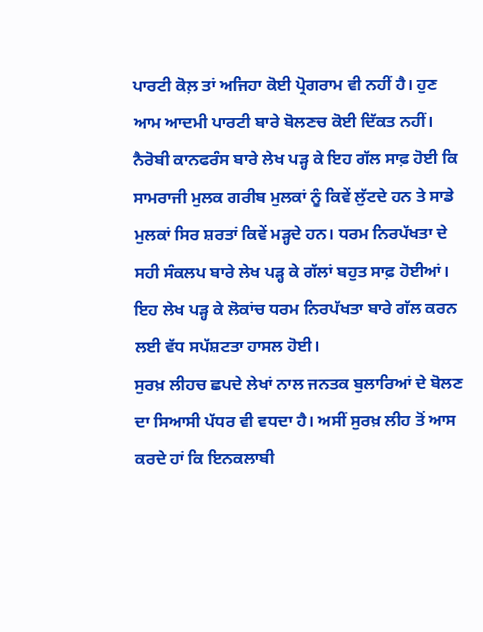ਪਾਰਟੀ ਕੋਲ਼ ਤਾਂ ਅਜਿਹਾ ਕੋਈ ਪ੍ਰੋਗਰਾਮ ਵੀ ਨਹੀਂ ਹੈ। ਹੁਣ ਆਮ ਆਦਮੀ ਪਾਰਟੀ ਬਾਰੇ ਬੋਲਣਚ ਕੋਈ ਦਿੱਕਤ ਨਹੀਂ।
ਨੈਰੋਬੀ ਕਾਨਫਰੰਸ ਬਾਰੇ ਲੇਖ ਪੜ੍ਹ ਕੇ ਇਹ ਗੱਲ ਸਾਫ਼ ਹੋਈ ਕਿ ਸਾਮਰਾਜੀ ਮੁਲਕ ਗਰੀਬ ਮੁਲਕਾਂ ਨੂੰ ਕਿਵੇਂ ਲੁੱਟਦੇ ਹਨ ਤੇ ਸਾਡੇ ਮੁਲਕਾਂ ਸਿਰ ਸ਼ਰਤਾਂ ਕਿਵੇਂ ਮੜ੍ਹਦੇ ਹਨ। ਧਰਮ ਨਿਰਪੱਖਤਾ ਦੇ ਸਹੀ ਸੰਕਲਪ ਬਾਰੇ ਲੇਖ ਪੜ੍ਹ ਕੇ ਗੱਲਾਂ ਬਹੁਤ ਸਾਫ਼ ਹੋਈਆਂ। ਇਹ ਲੇਖ ਪੜ੍ਹ ਕੇ ਲੋਕਾਂਚ ਧਰਮ ਨਿਰਪੱਖਤਾ ਬਾਰੇ ਗੱਲ ਕਰਨ ਲਈ ਵੱਧ ਸਪੱਸ਼ਟਤਾ ਹਾਸਲ ਹੋਈ।
ਸੁਰਖ਼ ਲੀਹਚ ਛਪਦੇ ਲੇਖਾਂ ਨਾਲ ਜਨਤਕ ਬੁਲਾਰਿਆਂ ਦੇ ਬੋਲਣ ਦਾ ਸਿਆਸੀ ਪੱਧਰ ਵੀ ਵਧਦਾ ਹੈ। ਅਸੀਂ ਸੁਰਖ਼ ਲੀਹ ਤੋਂ ਆਸ ਕਰਦੇ ਹਾਂ ਕਿ ਇਨਕਲਾਬੀ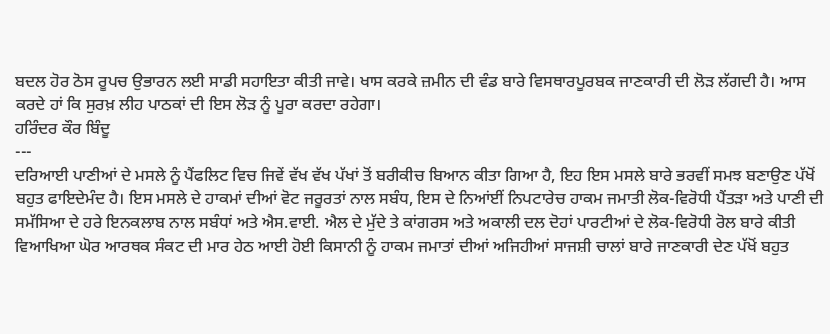ਬਦਲ ਹੋਰ ਠੋਸ ਰੂਪਚ ਉਭਾਰਨ ਲਈ ਸਾਡੀ ਸਹਾਇਤਾ ਕੀਤੀ ਜਾਵੇ। ਖਾਸ ਕਰਕੇ ਜ਼ਮੀਨ ਦੀ ਵੰਡ ਬਾਰੇ ਵਿਸਥਾਰਪੂਰਬਕ ਜਾਣਕਾਰੀ ਦੀ ਲੋੜ ਲੱਗਦੀ ਹੈ। ਆਸ ਕਰਦੇ ਹਾਂ ਕਿ ਸੁਰਖ਼ ਲੀਹ ਪਾਠਕਾਂ ਦੀ ਇਸ ਲੋੜ ਨੂੰ ਪੂਰਾ ਕਰਦਾ ਰਹੇਗਾ।
ਹਰਿੰਦਰ ਕੌਰ ਬਿੰਦੂ
---
ਦਰਿਆਈ ਪਾਣੀਆਂ ਦੇ ਮਸਲੇ ਨੂੰ ਪੈਂਫਲਿਟ ਵਿਚ ਜਿਵੇਂ ਵੱਖ ਵੱਖ ਪੱਖਾਂ ਤੋਂ ਬਰੀਕੀਚ ਬਿਆਨ ਕੀਤਾ ਗਿਆ ਹੈ, ਇਹ ਇਸ ਮਸਲੇ ਬਾਰੇ ਭਰਵੀਂ ਸਮਝ ਬਣਾਉਣ ਪੱਖੋਂ ਬਹੁਤ ਫਾਇਦੇਮੰਦ ਹੈ। ਇਸ ਮਸਲੇ ਦੇ ਹਾਕਮਾਂ ਦੀਆਂ ਵੋਟ ਜਰੂਰਤਾਂ ਨਾਲ ਸਬੰਧ, ਇਸ ਦੇ ਨਿਆਂਈਂ ਨਿਪਟਾਰੇਚ ਹਾਕਮ ਜਮਾਤੀ ਲੋਕ-ਵਿਰੋਧੀ ਪੈਂਤੜਾ ਅਤੇ ਪਾਣੀ ਦੀ ਸਮੱਸਿਆ ਦੇ ਹਰੇ ਇਨਕਲਾਬ ਨਾਲ ਸਬੰਧਾਂ ਅਤੇ ਐਸ.ਵਾਈ. ਐਲ ਦੇ ਮੁੱਦੇ ਤੇ ਕਾਂਗਰਸ ਅਤੇ ਅਕਾਲੀ ਦਲ ਦੋਹਾਂ ਪਾਰਟੀਆਂ ਦੇ ਲੋਕ-ਵਿਰੋਧੀ ਰੋਲ ਬਾਰੇ ਕੀਤੀ ਵਿਆਖਿਆ ਘੋਰ ਆਰਥਕ ਸੰਕਟ ਦੀ ਮਾਰ ਹੇਠ ਆਈ ਹੋਈ ਕਿਸਾਨੀ ਨੂੰ ਹਾਕਮ ਜਮਾਤਾਂ ਦੀਆਂ ਅਜਿਹੀਆਂ ਸਾਜਸ਼ੀ ਚਾਲਾਂ ਬਾਰੇ ਜਾਣਕਾਰੀ ਦੇਣ ਪੱਖੋਂ ਬਹੁਤ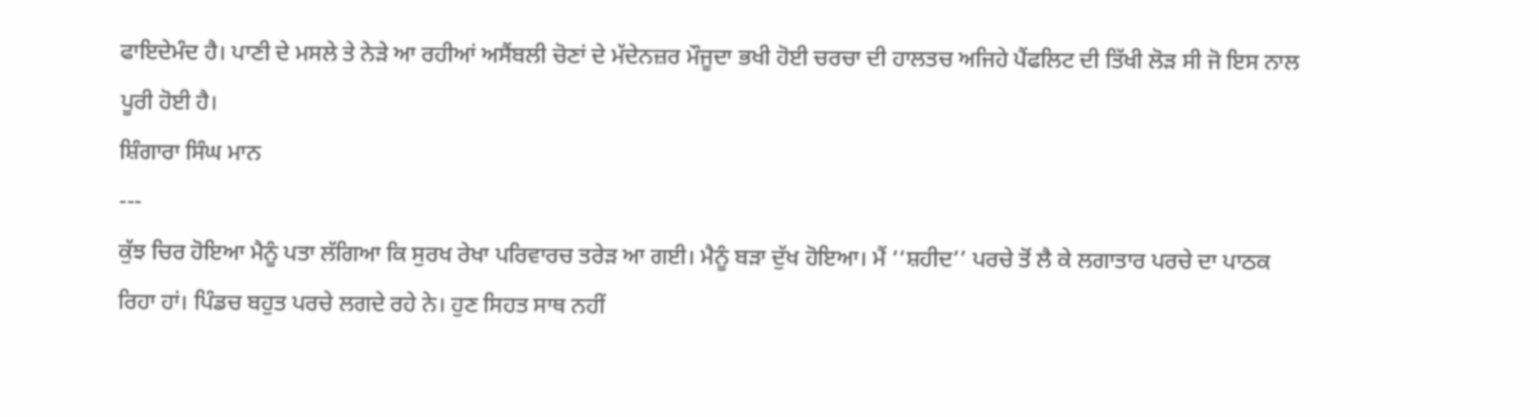ਫਾਇਦੇਮੰਦ ਹੈ। ਪਾਣੀ ਦੇ ਮਸਲੇ ਤੇ ਨੇੜੇ ਆ ਰਹੀਆਂ ਅਸੈਂਬਲੀ ਚੋਣਾਂ ਦੇ ਮੱਦੇਨਜ਼ਰ ਮੌਜੂਦਾ ਭਖੀ ਹੋਈ ਚਰਚਾ ਦੀ ਹਾਲਤਚ ਅਜਿਹੇ ਪੈਂਫਲਿਟ ਦੀ ਤਿੱਖੀ ਲੋੜ ਸੀ ਜੋ ਇਸ ਨਾਲ ਪੂਰੀ ਹੋਈ ਹੈ।
ਸ਼ਿੰਗਾਰਾ ਸਿੰਘ ਮਾਨ
---
ਕੁੱਝ ਚਿਰ ਹੋਇਆ ਮੈਨੂੰ ਪਤਾ ਲੱਗਿਆ ਕਿ ਸੁਰਖ ਰੇਖਾ ਪਰਿਵਾਰਚ ਤਰੇੜ ਆ ਗਈ। ਮੈਨੂੰ ਬੜਾ ਦੁੱਖ ਹੋਇਆ। ਮੈਂ ‘‘ਸ਼ਹੀਦ’’ ਪਰਚੇ ਤੋਂ ਲੈ ਕੇ ਲਗਾਤਾਰ ਪਰਚੇ ਦਾ ਪਾਠਕ ਰਿਹਾ ਹਾਂ। ਪਿੰਡਚ ਬਹੁਤ ਪਰਚੇ ਲਗਦੇ ਰਹੇ ਨੇ। ਹੁਣ ਸਿਹਤ ਸਾਥ ਨਹੀਂ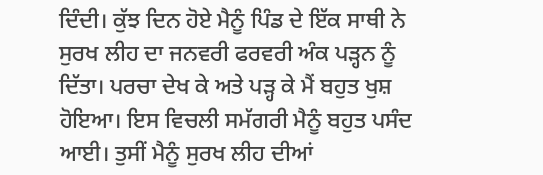ਦਿੰਦੀ। ਕੁੱਝ ਦਿਨ ਹੋਏ ਮੈਨੂੰ ਪਿੰਡ ਦੇ ਇੱਕ ਸਾਥੀ ਨੇ ਸੁਰਖ ਲੀਹ ਦਾ ਜਨਵਰੀ ਫਰਵਰੀ ਅੰਕ ਪੜ੍ਹਨ ਨੂੰ ਦਿੱਤਾ। ਪਰਚਾ ਦੇਖ ਕੇ ਅਤੇ ਪੜ੍ਹ ਕੇ ਮੈਂ ਬਹੁਤ ਖੁਸ਼ ਹੋਇਆ। ਇਸ ਵਿਚਲੀ ਸਮੱਗਰੀ ਮੈਨੂੰ ਬਹੁਤ ਪਸੰਦ ਆਈ। ਤੁਸੀਂ ਮੈਨੂੰ ਸੁਰਖ ਲੀਹ ਦੀਆਂ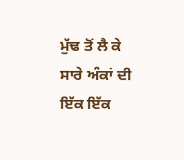ਮੁੱਢ ਤੋਂ ਲੈ ਕੇ ਸਾਰੇ ਅੰਕਾਂ ਦੀ ਇੱਕ ਇੱਕ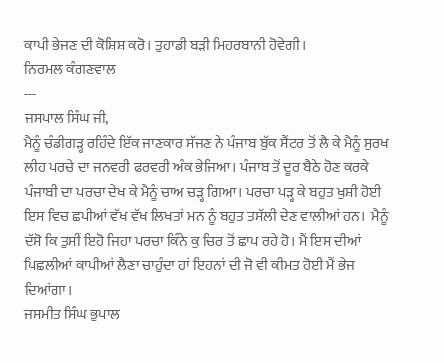ਕਾਪੀ ਭੇਜਣ ਦੀ ਕੋਸ਼ਿਸ਼ ਕਰੋ। ਤੁਹਾਡੀ ਬੜੀ ਮਿਹਰਬਾਨੀ ਹੋਵੇਗੀ।
ਨਿਰਮਲ ਕੰਗਣਵਾਲ
---
ਜਸਪਾਲ ਸਿੰਘ ਜੀ,
ਮੈਨੂੰ ਚੰਡੀਗੜ੍ਹ ਰਹਿੰਦੇ ਇੱਕ ਜਾਣਕਾਰ ਸੱਜਣ ਨੇ ਪੰਜਾਬ ਬੁੱਕ ਸੈਂਟਰ ਤੋਂ ਲੈ ਕੇ ਮੈਨੂੰ ਸੁਰਖ ਲੀਹ ਪਰਚੇ ਦਾ ਜਨਵਰੀ ਫਰਵਰੀ ਅੰਕ ਭੇਜਿਆ। ਪੰਜਾਬ ਤੋਂ ਦੂਰ ਬੈਠੇ ਹੋਣ ਕਰਕੇ ਪੰਜਾਬੀ ਦਾ ਪਰਚਾ ਦੇਖ ਕੇ ਮੈਨੂੰ ਚਾਅ ਚੜ੍ਹ ਗਿਆ। ਪਰਚਾ ਪੜ੍ਹ ਕੇ ਬਹੁਤ ਖੁਸ਼ੀ ਹੋਈ ਇਸ ਵਿਚ ਛਪੀਆਂ ਵੱਖ ਵੱਖ ਲਿਖਤਾਂ ਮਨ ਨੂੰ ਬਹੁਤ ਤਸੱਲੀ ਦੇਣ ਵਾਲੀਆਂ ਹਨ।  ਮੈਨੂੰ ਦੱਸੋ ਕਿ ਤੁਸੀਂ ਇਹੋ ਜਿਹਾ ਪਰਚਾ ਕਿੰਨੇ ਕੁ ਚਿਰ ਤੋਂ ਛਾਪ ਰਹੇ ਹੋ। ਮੈਂ ਇਸ ਦੀਆਂ ਪਿਛਲੀਆਂ ਕਾਪੀਆਂ ਲੈਣਾ ਚਾਹੁੰਦਾ ਹਾਂ ਇਹਨਾਂ ਦੀ ਜੋ ਵੀ ਕੀਮਤ ਹੋਈ ਮੈਂ ਭੇਜ ਦਿਆਂਗਾ।
ਜਸਮੀਤ ਸਿੰਘ ਭੁਪਾਲ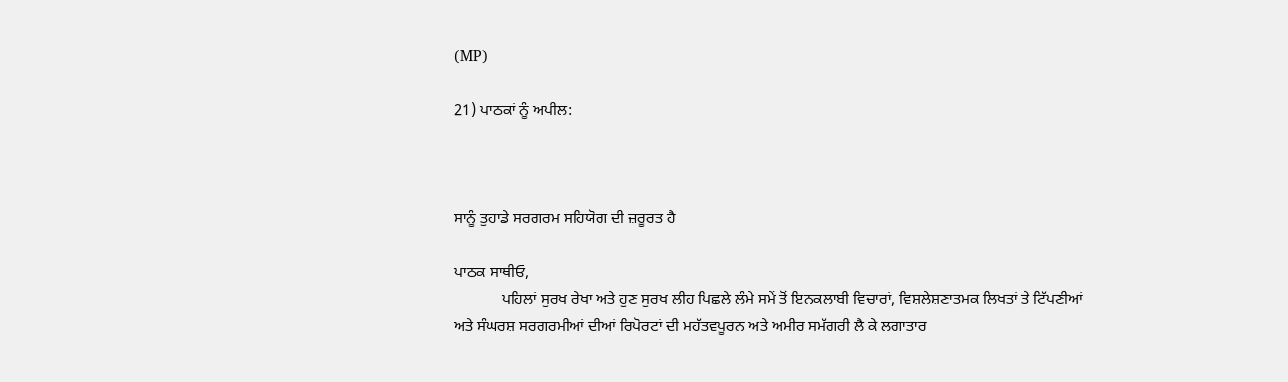(MP)

21) ਪਾਠਕਾਂ ਨੂੰ ਅਪੀਲ:



ਸਾਨੂੰ ਤੁਹਾਡੇ ਸਰਗਰਮ ਸਹਿਯੋਗ ਦੀ ਜ਼ਰੂਰਤ ਹੈ

ਪਾਠਕ ਸਾਥੀਓ,
            ਪਹਿਲਾਂ ਸੁਰਖ ਰੇਖਾ ਅਤੇ ਹੁਣ ਸੁਰਖ ਲੀਹ ਪਿਛਲੇ ਲੰਮੇ ਸਮੇਂ ਤੋਂ ਇਨਕਲਾਬੀ ਵਿਚਾਰਾਂ, ਵਿਸ਼ਲੇਸ਼ਣਾਤਮਕ ਲਿਖਤਾਂ ਤੇ ਟਿੱਪਣੀਆਂ ਅਤੇ ਸੰਘਰਸ਼ ਸਰਗਰਮੀਆਂ ਦੀਆਂ ਰਿਪੋਰਟਾਂ ਦੀ ਮਹੱਤਵਪੂਰਨ ਅਤੇ ਅਮੀਰ ਸਮੱਗਰੀ ਲੈ ਕੇ ਲਗਾਤਾਰ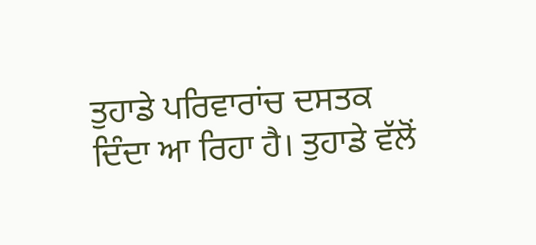ਤੁਹਾਡੇ ਪਰਿਵਾਰਾਂਚ ਦਸਤਕ ਦਿੰਦਾ ਆ ਰਿਹਾ ਹੈ। ਤੁਹਾਡੇ ਵੱਲੋਂ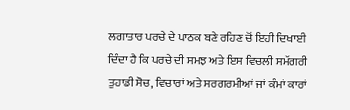ਲਗਾਤਾਰ ਪਰਚੇ ਦੇ ਪਾਠਕ ਬਣੇ ਰਹਿਣ ਚੋਂ ਇਹੀ ਦਿਖਾਈ ਦਿੰਦਾ ਹੈ ਕਿ ਪਰਚੇ ਦੀ ਸਮਝ ਅਤੇ ਇਸ ਵਿਚਲੀ ਸਮੱਗਰੀ ਤੁਹਾਡੀ ਸੋਚ, ਵਿਚਾਰਾਂ ਅਤੇ ਸਰਗਰਮੀਆਂ ਜਾਂ ਕੰਮਾਂ ਕਾਰਾਂ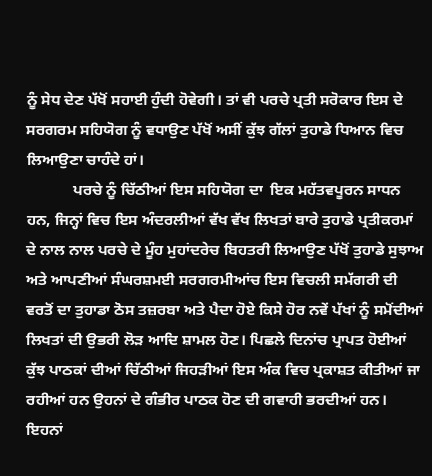ਨੂੰ ਸੇਧ ਦੇਣ ਪੱਖੋਂ ਸਹਾਈ ਹੁੰਦੀ ਹੋਵੇਗੀ। ਤਾਂ ਵੀ ਪਰਚੇ ਪ੍ਰਤੀ ਸਰੋਕਾਰ ਇਸ ਦੇ ਸਰਗਰਮ ਸਹਿਯੋਗ ਨੂੰ ਵਧਾਉਣ ਪੱਖੋਂ ਅਸੀਂ ਕੁੱਝ ਗੱਲਾਂ ਤੁਹਾਡੇ ਧਿਆਨ ਵਿਚ ਲਿਆਉਣਾ ਚਾਹੰਦੇ ਹਾਂ।
            ਪਰਚੇ ਨੂੰ ਚਿੱਠੀਆਂ ਇਸ ਸਹਿਯੋਗ ਦਾ  ਇਕ ਮਹੱਤਵਪੂਰਨ ਸਾਧਨ ਹਨ, ਜਿਨ੍ਹਾਂ ਵਿਚ ਇਸ ਅੰਦਰਲੀਆਂ ਵੱਖ ਵੱਖ ਲਿਖਤਾਂ ਬਾਰੇ ਤੁਹਾਡੇ ਪ੍ਰਤੀਕਰਮਾਂ ਦੇ ਨਾਲ ਨਾਲ ਪਰਚੇ ਦੇ ਮੂੰਹ ਮੁਹਾਂਦਰੇਚ ਬਿਹਤਰੀ ਲਿਆਉਣ ਪੱਖੋਂ ਤੁਹਾਡੇ ਸੁਝਾਅ ਅਤੇ ਆਪਣੀਆਂ ਸੰਘਰਸ਼ਮਈ ਸਰਗਰਮੀਆਂਚ ਇਸ ਵਿਚਲੀ ਸਮੱਗਰੀ ਦੀ ਵਰਤੋਂ ਦਾ ਤੁਹਾਡਾ ਠੋਸ ਤਜ਼ਰਬਾ ਅਤੇ ਪੈਦਾ ਹੋਏ ਕਿਸੇ ਹੋਰ ਨਵੇਂ ਪੱਖਾਂ ਨੂੰ ਸਮੋਂਦੀਆਂ ਲਿਖਤਾਂ ਦੀ ਉਭਰੀ ਲੋੜ ਆਦਿ ਸ਼ਾਮਲ ਹੋਣ। ਪਿਛਲੇ ਦਿਨਾਂਚ ਪ੍ਰਾਪਤ ਹੋਈਆਂ ਕੁੱਝ ਪਾਠਕਾਂ ਦੀਆਂ ਚਿੱਠੀਆਂ ਜਿਹੜੀਆਂ ਇਸ ਅੰਕ ਵਿਚ ਪ੍ਰਕਾਸ਼ਤ ਕੀਤੀਆਂ ਜਾ ਰਹੀਆਂ ਹਨ ਉਹਨਾਂ ਦੇ ਗੰਭੀਰ ਪਾਠਕ ਹੋਣ ਦੀ ਗਵਾਹੀ ਭਰਦੀਆਂ ਹਨ। ਇਹਨਾਂ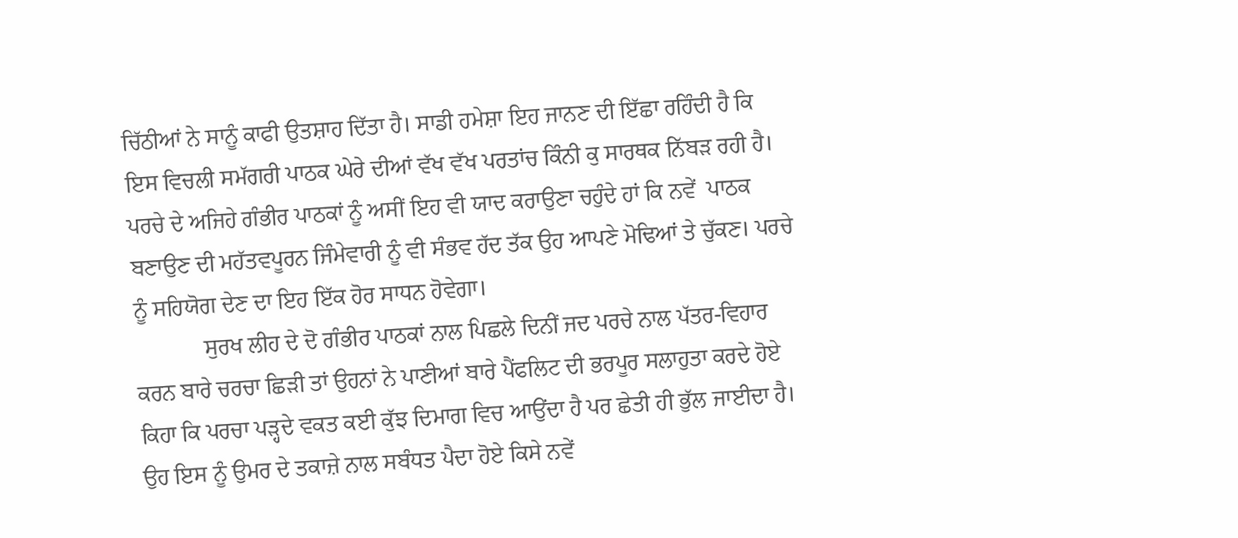ਚਿੱਠੀਆਂ ਨੇ ਸਾਨੂੰ ਕਾਫੀ ਉਤਸ਼ਾਹ ਦਿੱਤਾ ਹੈ। ਸਾਡੀ ਹਮੇਸ਼ਾ ਇਹ ਜਾਨਣ ਦੀ ਇੱਛਾ ਰਹਿੰਦੀ ਹੈ ਕਿ ਇਸ ਵਿਚਲੀ ਸਮੱਗਰੀ ਪਾਠਕ ਘੇਰੇ ਦੀਆਂ ਵੱਖ ਵੱਖ ਪਰਤਾਂਚ ਕਿੰਨੀ ਕੁ ਸਾਰਥਕ ਨਿੱਬੜ ਰਹੀ ਹੈ। ਪਰਚੇ ਦੇ ਅਜਿਹੇ ਗੰਭੀਰ ਪਾਠਕਾਂ ਨੂੰ ਅਸੀਂ ਇਹ ਵੀ ਯਾਦ ਕਰਾਉਣਾ ਚਹੁੰਦੇ ਹਾਂ ਕਿ ਨਵੇਂ  ਪਾਠਕ ਬਣਾਉਣ ਦੀ ਮਹੱਤਵਪੂਰਨ ਜਿੰਮੇਵਾਰੀ ਨੂੰ ਵੀ ਸੰਭਵ ਹੱਦ ਤੱਕ ਉਹ ਆਪਣੇ ਮੋਢਿਆਂ ਤੇ ਚੁੱਕਣ। ਪਰਚੇ ਨੂੰ ਸਹਿਯੋਗ ਦੇਣ ਦਾ ਇਹ ਇੱਕ ਹੋਰ ਸਾਧਨ ਹੋਵੇਗਾ।
            ਸੁਰਖ ਲੀਹ ਦੇ ਦੋ ਗੰਭੀਰ ਪਾਠਕਾਂ ਨਾਲ ਪਿਛਲੇ ਦਿਨੀਂ ਜਦ ਪਰਚੇ ਨਾਲ ਪੱਤਰ-ਵਿਹਾਰ ਕਰਨ ਬਾਰੇ ਚਰਚਾ ਛਿੜੀ ਤਾਂ ਉਹਨਾਂ ਨੇ ਪਾਣੀਆਂ ਬਾਰੇ ਪੈਂਫਲਿਟ ਦੀ ਭਰਪੂਰ ਸਲਾਹੁਤਾ ਕਰਦੇ ਹੋਏ ਕਿਹਾ ਕਿ ਪਰਚਾ ਪੜ੍ਹਦੇ ਵਕਤ ਕਈ ਕੁੱਝ ਦਿਮਾਗ ਵਿਚ ਆਉਂਦਾ ਹੈ ਪਰ ਛੇਤੀ ਹੀ ਭੁੱਲ ਜਾਈਦਾ ਹੈ। ਉਹ ਇਸ ਨੂੰ ਉਮਰ ਦੇ ਤਕਾਜ਼ੇ ਨਾਲ ਸਬੰਧਤ ਪੈਦਾ ਹੋਏ ਕਿਸੇ ਨਵੇਂ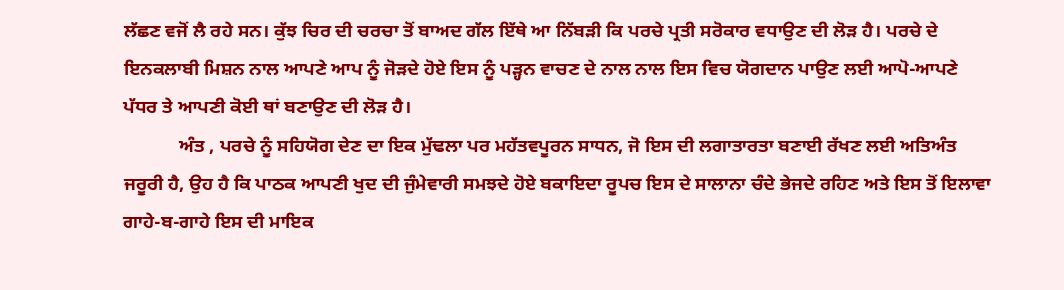ਲੱਛਣ ਵਜੋਂ ਲੈ ਰਹੇ ਸਨ। ਕੁੱਝ ਚਿਰ ਦੀ ਚਰਚਾ ਤੋਂ ਬਾਅਦ ਗੱਲ ਇੱਥੇ ਆ ਨਿੱਬੜੀ ਕਿ ਪਰਚੇ ਪ੍ਰਤੀ ਸਰੋਕਾਰ ਵਧਾਉਣ ਦੀ ਲੋੜ ਹੈ। ਪਰਚੇ ਦੇ ਇਨਕਲਾਬੀ ਮਿਸ਼ਨ ਨਾਲ ਆਪਣੇ ਆਪ ਨੂੰ ਜੋੜਦੇ ਹੋਏ ਇਸ ਨੂੰ ਪੜ੍ਹਨ ਵਾਚਣ ਦੇ ਨਾਲ ਨਾਲ ਇਸ ਵਿਚ ਯੋਗਦਾਨ ਪਾਉਣ ਲਈ ਆਪੋ-ਆਪਣੇ ਪੱਧਰ ਤੇ ਆਪਣੀ ਕੋਈ ਥਾਂ ਬਣਾਉਣ ਦੀ ਲੋੜ ਹੈ।
            ਅੰਤ , ਪਰਚੇ ਨੂੰ ਸਹਿਯੋਗ ਦੇਣ ਦਾ ਇਕ ਮੁੱਢਲਾ ਪਰ ਮਹੱਤਵਪੂਰਨ ਸਾਧਨ, ਜੋ ਇਸ ਦੀ ਲਗਾਤਾਰਤਾ ਬਣਾਈ ਰੱਖਣ ਲਈ ਅਤਿਅੰਤ ਜਰੂਰੀ ਹੈ, ਉਹ ਹੈ ਕਿ ਪਾਠਕ ਆਪਣੀ ਖੁਦ ਦੀ ਜੁੰਮੇਵਾਰੀ ਸਮਝਦੇ ਹੋਏ ਬਕਾਇਦਾ ਰੂਪਚ ਇਸ ਦੇ ਸਾਲਾਨਾ ਚੰਦੇ ਭੇਜਦੇ ਰਹਿਣ ਅਤੇ ਇਸ ਤੋਂ ਇਲਾਵਾ ਗਾਹੇ-ਬ-ਗਾਹੇ ਇਸ ਦੀ ਮਾਇਕ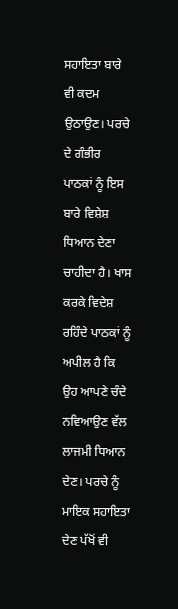ਸਹਾਇਤਾ ਬਾਰੇ ਵੀ ਕਦਮ ਉਠਾਉਣ। ਪਰਚੇ ਦੇ ਗੰਭੀਰ ਪਾਠਕਾਂ ਨੂੰ ਇਸ ਬਾਰੇ ਵਿਸ਼ੇਸ਼ ਧਿਆਨ ਦੇਣਾ ਚਾਹੀਦਾ ਹੈ। ਖਾਸ ਕਰਕੇ ਵਿਦੇਸ਼ ਰਹਿੰਦੇ ਪਾਠਕਾਂ ਨੂੰ ਅਪੀਲ ਹੈ ਕਿ ਉਹ ਆਪਣੇ ਚੰਦੇ ਨਵਿਆਉਣ ਵੱਲ ਲਾਜਮੀ ਧਿਆਨ ਦੇਣ। ਪਰਚੇ ਨੂੰ ਮਾਇਕ ਸਹਾਇਤਾ ਦੇਣ ਪੱਖੋਂ ਵੀ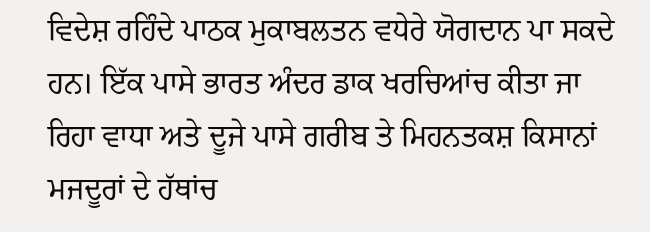ਵਿਦੇਸ਼ ਰਹਿੰਦੇ ਪਾਠਕ ਮੁਕਾਬਲਤਨ ਵਧੇਰੇ ਯੋਗਦਾਨ ਪਾ ਸਕਦੇ ਹਨ। ਇੱਕ ਪਾਸੇ ਭਾਰਤ ਅੰਦਰ ਡਾਕ ਖਰਚਿਆਂਚ ਕੀਤਾ ਜਾ ਰਿਹਾ ਵਾਧਾ ਅਤੇ ਦੂਜੇ ਪਾਸੇ ਗਰੀਬ ਤੇ ਮਿਹਨਤਕਸ਼ ਕਿਸਾਨਾਂ ਮਜਦੂਰਾਂ ਦੇ ਹੱਥਾਂਚ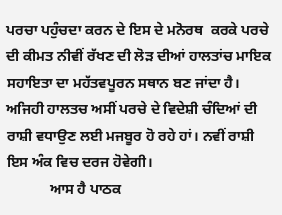ਪਰਚਾ ਪਹੁੰਚਦਾ ਕਰਨ ਦੇ ਇਸ ਦੇ ਮਨੋਰਥ  ਕਰਕੇ ਪਰਚੇ ਦੀ ਕੀਮਤ ਨੀਵੀਂ ਰੱਖਣ ਦੀ ਲੋੜ ਦੀਆਂ ਹਾਲਤਾਂਚ ਮਾਇਕ ਸਹਾਇਤਾ ਦਾ ਮਹੱਤਵਪੂਰਨ ਸਥਾਨ ਬਣ ਜਾਂਦਾ ਹੈ। ਅਜਿਹੀ ਹਾਲਤਚ ਅਸੀਂ ਪਰਚੇ ਦੇ ਵਿਦੇਸ਼ੀ ਚੰਦਿਆਂ ਦੀ ਰਾਸ਼ੀ ਵਧਾਉਣ ਲਈ ਮਜਬੂਰ ਹੋ ਰਹੇ ਹਾਂ। ਨਵੀਂ ਰਾਸ਼ੀ ਇਸ ਅੰਕ ਵਿਚ ਦਰਜ ਹੋਵੇਗੀ।
            ਆਸ ਹੈ ਪਾਠਕ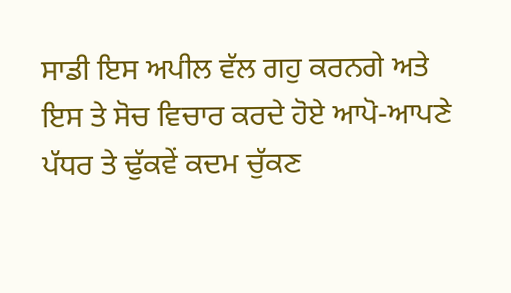ਸਾਡੀ ਇਸ ਅਪੀਲ ਵੱਲ ਗਹੁ ਕਰਨਗੇ ਅਤੇ ਇਸ ਤੇ ਸੋਚ ਵਿਚਾਰ ਕਰਦੇ ਹੋਏ ਆਪੋ-ਆਪਣੇ ਪੱਧਰ ਤੇ ਢੁੱਕਵੇਂ ਕਦਮ ਚੁੱਕਣ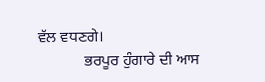ਵੱਲ ਵਧਣਗੇ।
            ਭਰਪੂਰ ਹੁੰਗਾਰੇ ਦੀ ਆਸ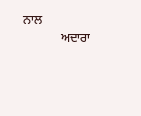ਨਾਲ
            ਅਦਾਰਾ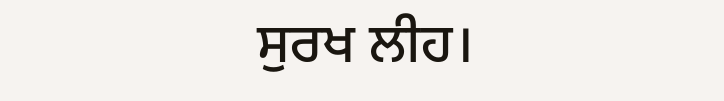ਸੁਰਖ ਲੀਹ।